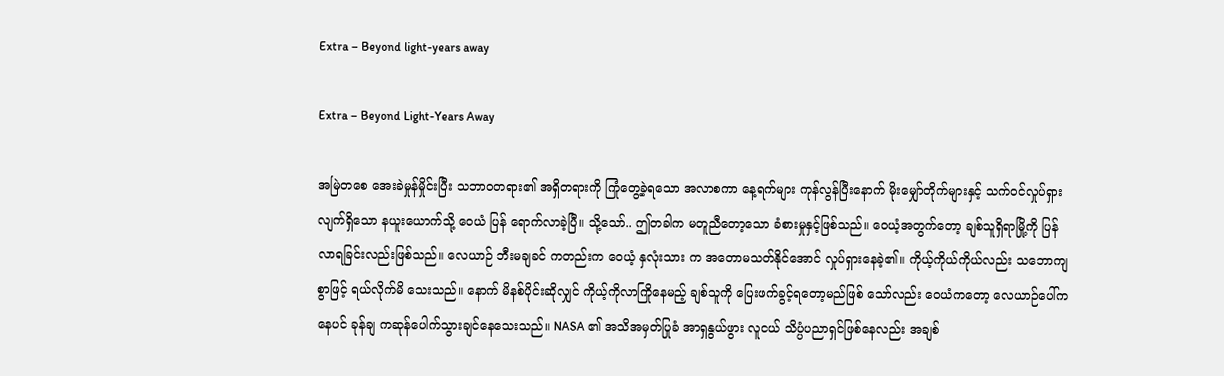Extra – Beyond light-years away

Extra – Beyond Light-Years Away

အမြဲတစေ အေးခဲမှုန်မှိုင်းပြီး သဘာဝတရား၏ အရှိတရားကို ကြုံတွေ့ခဲ့ရသော အလာစကာ နေ့ရက်များ ကုန်လွန်ပြီးနောက် မိုးမျှော်တိုက်များနှင့် သက်ဝင်လှုပ်ရှားလျက်ရှိသော နယူးယောက်သို့ ဝေယံ ပြန် ရောက်လာခဲ့ပြီ။ သို့သော်.. ဤတခါက မတူညီတော့သော ခံစားမှုနှင့်ဖြစ်သည်။ ဝေယံ့အတွက်တော့ ချစ်သူရှိရာမြို့ကို ပြန်လာရခြင်းလည်းဖြစ်သည်။ လေယာဉ် ဘီးမချခင် ကတည်းက ဝေယံ့ နှလုံးသား က အတောမသတ်နိုင်အောင် လှုပ်ရှားနေခဲ့၏။ ကိုယ့်ကိုယ်ကိုယ်လည်း သဘောကျစွာဖြင့် ရယ်လိုက်မိ သေးသည်။ နောက် မိနစ်ပိုင်းဆိုလျှင် ကိုယ့်ကိုလာကြိုနေမည့် ချစ်သူကို ပြေးဖက်ခွင့်ရတော့မည်ဖြစ် သော်လည်း ဝေယံကတော့ လေယာဉ်ပေါ်ကနေပင် ခုန်ချ ကဆုန်ပေါက်သွားချင်နေသေးသည်။ NASA ၏ အသိအမှတ်ပြုခံ အာရှနွယ်ဖွား လူငယ် သိပ္ပံပညာရှင်ဖြစ်နေလည်း အချစ်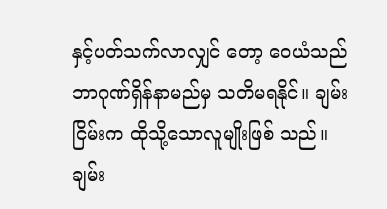နှင့်ပတ်သက်လာလျှင် တော့ ဝေယံသည် ဘာဂုဏ်ရှိန်နာမည်မှ သတိမရနိုင်။ ချမ်းငြိမ်းက ထိုသို့သောလူမျိုးဖြစ် သည်။ ချမ်း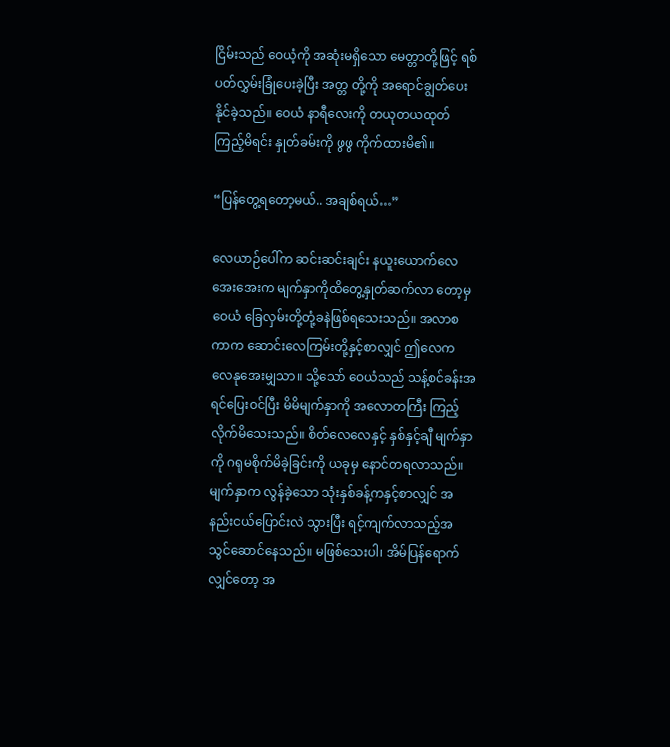ငြိမ်းသည် ဝေယံ့ကို အဆုံးမရှိသော မေတ္တာတို့ဖြင့် ရစ်ပတ်လွှမ်းခြုံပေးခဲ့ပြီး အတ္တ တို့ကို အရောင်ချွတ်ပေးနိုင်ခဲ့သည်။ ဝေယံ နာရီလေးကို တယုတယထုတ်ကြည့်မိရင်း နှုတ်ခမ်းကို ဖွဖွ ကိုက်ထားမိ၏။

“ပြန်တွေ့ရတော့မယ်.. အချစ်ရယ်…”

လေယာဉ်ပေါ်က ဆင်းဆင်းချင်း နယူးယောက်လေအေးအေးက မျက်နှာကိုထိတွေ့နှုတ်ဆက်လာ တော့မှ ဝေယံ ခြေလှမ်းတို့တုံ့ခနဲဖြစ်ရသေးသည်။ အလာစကာက ဆောင်းလေကြမ်းတို့နှင့်စာလျှင် ဤလေက လေနုအေးမျှသာ။ သို့သော် ဝေယံသည် သန့်စင်ခန်းအရင်ပြေးဝင်ပြီး မိမိမျက်နှာကို အလောတကြီး ကြည့်လိုက်မိသေးသည်။ စိတ်လေလေနှင့် နှစ်နှင့်ချီ မျက်နှာကို ဂရုမစိုက်မိခဲ့ခြင်းကို ယခုမှ နောင်တရလာသည်။ မျက်နှာက လွန်ခဲ့သော သုံးနှစ်ခန့်ကနှင့်စာလျှင် အနည်းငယ်ပြောင်းလဲ သွားပြီး ရင့်ကျက်လာသည့်အသွင်ဆောင်နေသည်။ မဖြစ်သေးပါ၊ အိမ်ပြန်ရောက်လျှင်တော့ အ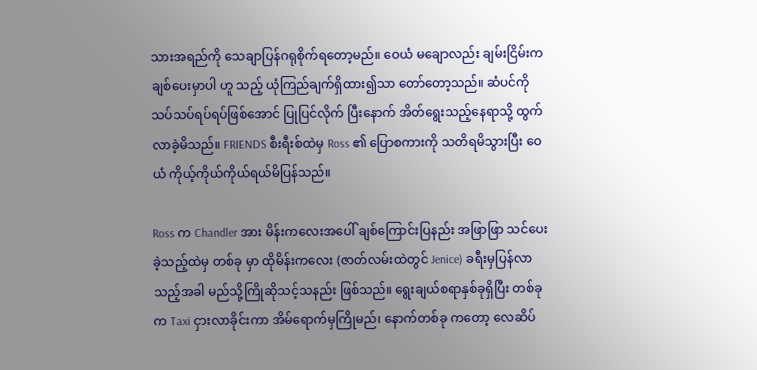သားအရည်ကို သေချာပြန်ဂရုစိုက်ရတော့မည်။ ဝေယံ မချောလည်း ချမ်းငြိမ်းက ချစ်ပေးမှာပါ ဟူ သည့် ယုံကြည်ချက်ရှိထား၍သာ တော်တော့သည်။ ဆံပင်ကို သပ်သပ်ရပ်ရပ်ဖြစ်အောင် ပြုပြင်လိုက် ပြီးနောက် အိတ်ရွေးသည့်နေရာသို့ ထွက်လာခဲ့မိသည်။ FRIENDS စီးရီးစ်ထဲမှ Ross ၏ ပြောစကားကို သတိရမိသွားပြီး ဝေယံ ကိုယ့်ကိုယ်ကိုယ်ရယ်မိပြန်သည်။

Ross က Chandler အား မိန်းကလေးအပေါ် ချစ်ကြောင်းပြနည်း အဖြာဖြာ သင်ပေးခဲ့သည့်ထဲမှ တစ်ခု မှာ ထိုမိန်းကလေး (ဇာတ်လမ်းထဲတွင် Jenice) ခရီးမှပြန်လာသည့်အခါ မည်သို့ကြိုဆိုသင့်သနည်း ဖြစ်သည်။ ရွေးချယ်စရာနှစ်ခုရှိပြီး တစ်ခုက Taxi ငှားလာခိုင်းကာ အိမ်ရောက်မှကြိုမည်၊ နောက်တစ်ခု ကတော့ လေဆိပ်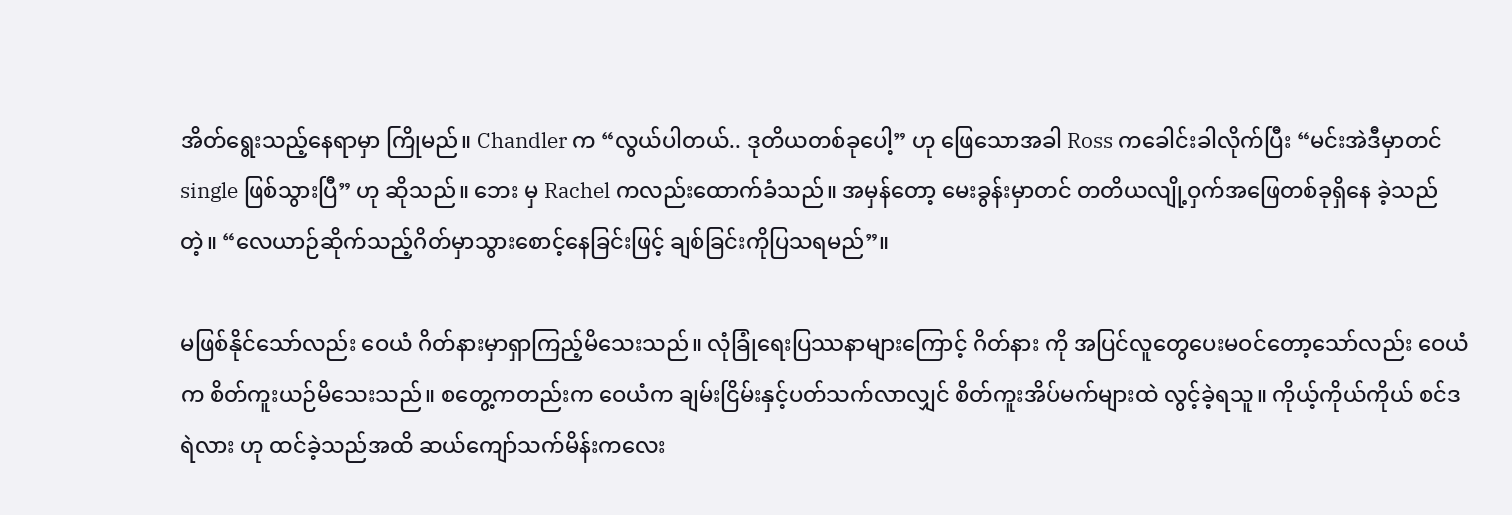အိတ်ရွေးသည့်နေရာမှာ ကြိုမည်။ Chandler က “လွယ်ပါတယ်.. ဒုတိယတစ်ခုပေါ့” ဟု ဖြေသောအခါ Ross ကခေါင်းခါလိုက်ပြီး “မင်းအဲဒီမှာတင် single ဖြစ်သွားပြီ” ဟု ဆိုသည်။ ဘေး မှ Rachel ကလည်းထောက်ခံသည်။ အမှန်တော့ မေးခွန်းမှာတင် တတိယလျို့ဝှက်အဖြေတစ်ခုရှိနေ ခဲ့သည်တဲ့။ “လေယာဉ်ဆိုက်သည့်ဂိတ်မှာသွားစောင့်နေခြင်းဖြင့် ချစ်ခြင်းကိုပြသရမည်”။

မဖြစ်နိုင်သော်လည်း ဝေယံ ဂိတ်နားမှာရှာကြည့်မိသေးသည်။ လုံခြုံရေးပြဿနာများကြောင့် ဂိတ်နား ကို အပြင်လူတွေပေးမဝင်တော့သော်လည်း ဝေယံက စိတ်ကူးယဉ်မိသေးသည်။ စတွေ့ကတည်းက ဝေယံက ချမ်းငြိမ်းနှင့်ပတ်သက်လာလျှင် စိတ်ကူးအိပ်မက်များထဲ လွင့်ခဲ့ရသူ။ ကိုယ့်ကိုယ်ကိုယ် စင်ဒရဲလား ဟု ထင်ခဲ့သည်အထိ ဆယ်ကျော်သက်မိန်းကလေး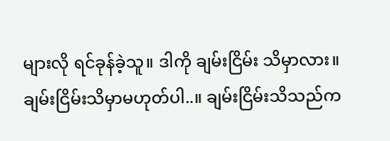များလို ရင်ခုန်ခဲ့သူ။ ဒါကို ချမ်းငြိမ်း သိမှာလား။ ချမ်းငြိမ်းသိမှာမဟုတ်ပါ..။ ချမ်းငြိမ်းသိသည်က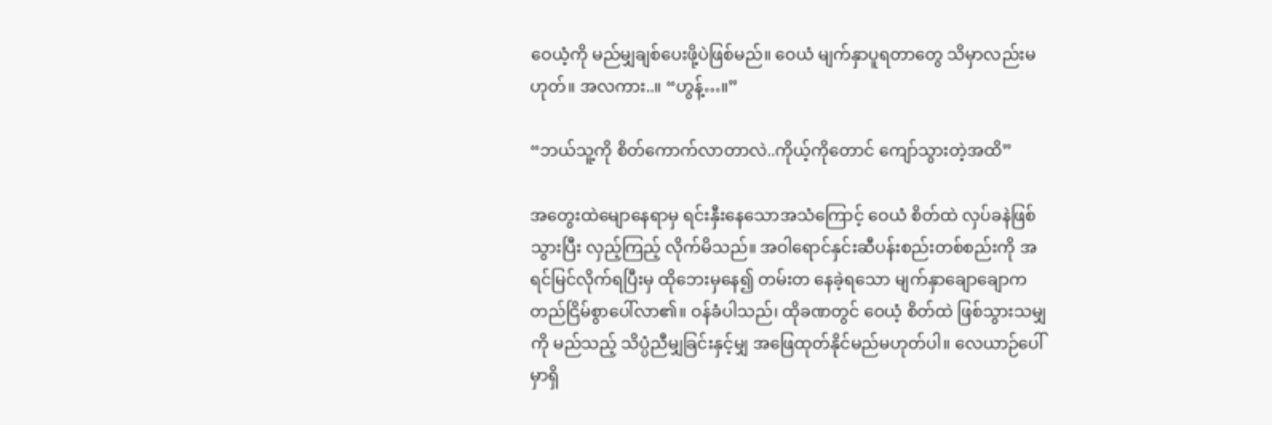ဝေယံ့ကို မည်မျှချစ်ပေးဖို့ပဲဖြစ်မည်။ ဝေယံ မျက်နှာပူရတာတွေ သိမှာလည်းမဟုတ်။ အလကား..။ “ဟွန့်…။”

“ဘယ်သူ့ကို စိတ်ကောက်လာတာလဲ..ကိုယ့်ကိုတောင် ကျော်သွားတဲ့အထိ”

အတွေးထဲမျောနေရာမှ ရင်းနှီးနေသောအသံကြောင့် ဝေယံ စိတ်ထဲ လှပ်ခနဲဖြစ်သွားပြီး လှည့်ကြည့် လိုက်မိသည်။ အဝါရောင်နှင်းဆီပန်းစည်းတစ်စည်းကို အရင်မြင်လိုက်ရပြီးမှ ထိုဘေးမှနေ၍ တမ်းတ နေခဲ့ရသော မျက်နှာချောချောက တည်ငြိမ်စွာပေါ်လာ၏။ ဝန်ခံပါသည်၊ ထိုခဏတွင် ဝေယံ့ စိတ်ထဲ ဖြစ်သွားသမျှကို မည်သည့် သိပ္ပံညီမျှခြင်းနှင့်မျှ အဖြေထုတ်နိုင်မည်မဟုတ်ပါ။ လေယာဉ်ပေါ်မှာရှိ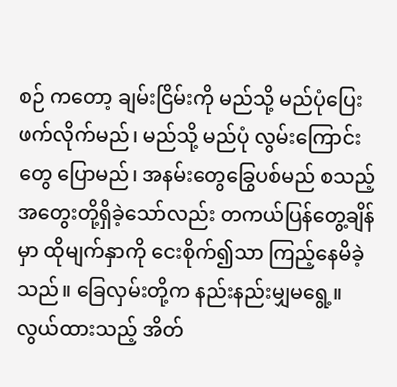စဉ် ကတော့ ချမ်းငြိမ်းကို မည်သို့ မည်ပုံပြေးဖက်လိုက်မည်၊ မည်သို့ မည်ပုံ လွမ်းကြောင်းတွေ ပြောမည်၊ အနမ်းတွေခြွေပစ်မည် စသည့်အတွေးတို့ရှိခဲ့သော်လည်း တကယ်ပြန်တွေ့ချိန်မှာ ထိုမျက်နှာကို ငေးစိုက်၍သာ ကြည့်နေမိခဲ့သည်။ ခြေလှမ်းတို့က နည်းနည်းမျှမရွေ့။ လွယ်ထားသည့် အိတ်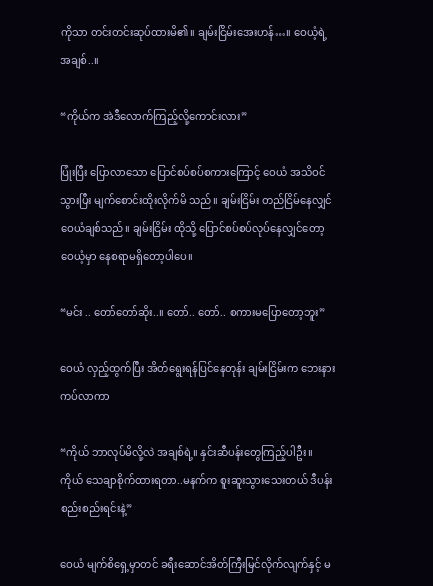ကိုသာ တင်းတင်းဆုပ်ထားမိ၏။ ချမ်းငြိမ်းအေးဟန်…။ ဝေယံ့ရဲ့ အချစ်..။

“ကိုယ်က အဲဒီလောက်ကြည့်လို့ကောင်းလား”

ပြုံးပြီး ပြောလာသော ပြောင်စပ်စပ်စကားကြောင့် ဝေယံ အသိဝင်သွားပြီး မျက်စောင်းထိုးလိုက်မိ သည်။ ချမ်းငြိမ်း တည်ငြိမ်နေလျှင် ဝေယံချစ်သည်။ ချမ်းငြိမ်း ထိုသို့ ပြောင်စပ်စပ်လုပ်နေလျှင်တော့ ဝေယံ့မှာ နေစရာမရှိတော့ပါပေ။

“မင်း .. တော်တော်ဆိုး..။ တော်.. တော်.. စကားမပြောတော့ဘူး”

ဝေယံ လှည့်ထွက်ပြီး အိတ်ရွေးရန်ပြင်နေတုန်း ချမ်းငြိမ်းက ဘေးနားကပ်လာကာ

“ကိုယ် ဘာလုပ်မိလို့လဲ အချစ်ရဲ့။ နှင်းဆီပန်းတွေကြည့်ပါဦး။ ကိုယ် သေချာစိုက်ထားရတာ..မနက်က စူးဆူးသွားသေးတယ် ဒီပန်းစည်းစည်းရင်းနဲ့”

ဝေယံ မျက်စိရှေ့မှာတင် ခရီးဆောင်အိတ်ကြီးမြင်လိုက်လျက်နှင့် မ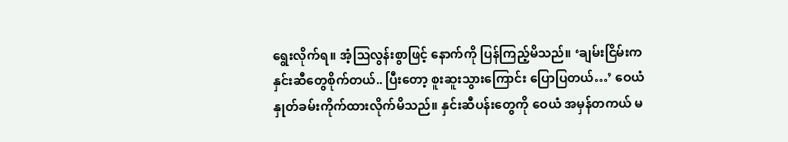ရွေးလိုက်ရ။ အံ့သြလွန်းစွာဖြင့် နောက်ကို ပြန်ကြည့်မိသည်။ ‘ချမ်းငြိမ်းက နှင်းဆီတွေစိုက်တယ်.. ပြီးတော့ စူးဆူးသွားကြောင်း ပြောပြတယ်…’ ဝေယံ နှုတ်ခမ်းကိုက်ထားလိုက်မိသည်။ နှင်းဆီပန်းတွေကို ဝေယံ အမှန်တကယ် မ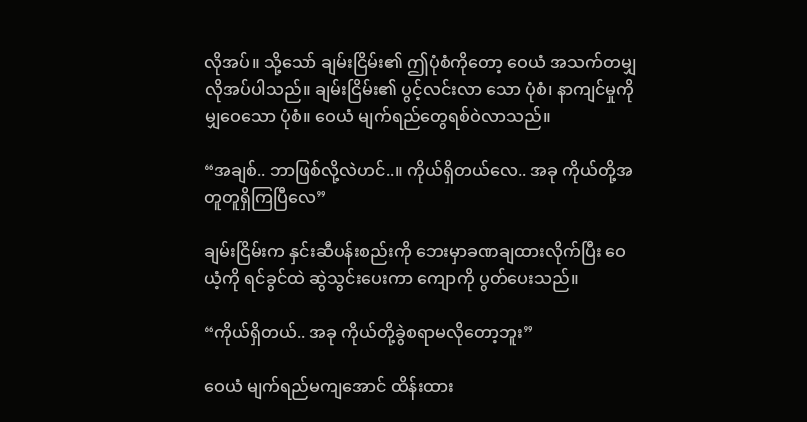လိုအပ်။ သို့သော် ချမ်းငြိမ်း၏ ဤပုံစံကိုတော့ ဝေယံ အသက်တမျှလိုအပ်ပါသည်။ ချမ်းငြိမ်း၏ ပွင့်လင်းလာ သော ပုံစံ၊ နာကျင်မှုကိုမျှဝေသော ပုံစံ။ ဝေယံ မျက်ရည်တွေရစ်ဝဲလာသည်။

“အချစ်.. ဘာဖြစ်လို့လဲဟင်..။ ကိုယ်ရှိတယ်လေ.. အခု ကိုယ်တို့အတူတူရှိကြပြီလေ”

ချမ်းငြိမ်းက နှင်းဆီပန်းစည်းကို ဘေးမှာခဏချထားလိုက်ပြီး ဝေယံ့ကို ရင်ခွင်ထဲ ဆွဲသွင်းပေးကာ ကျောကို ပွတ်ပေးသည်။

“ကိုယ်ရှိတယ်.. အခု ကိုယ်တို့ခွဲစရာမလိုတော့ဘူး”

ဝေယံ မျက်ရည်မကျအောင် ထိန်းထား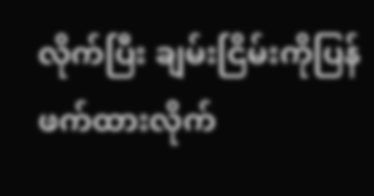လိုက်ပြီး ချမ်းငြိမ်းကိုပြန်ဖက်ထားလိုက်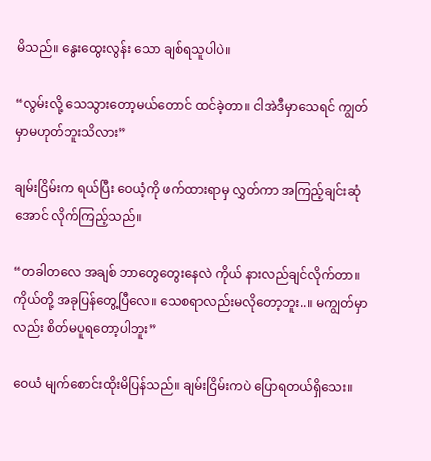မိသည်။ နွေးထွေးလွန်း သော ချစ်ရသူပါပဲ။

“လွမ်းလို့ သေသွားတော့မယ်တောင် ထင်ခဲ့တာ။ ငါအဲဒီမှာသေရင် ကျွတ်မှာမဟုတ်ဘူးသိလား”

ချမ်းငြိမ်းက ရယ်ပြီး ဝေယံ့ကို ဖက်ထားရာမှ လွှတ်ကာ အကြည့်ချင်းဆုံအောင် လိုက်ကြည့်သည်။

“တခါတလေ အချစ် ဘာတွေတွေးနေလဲ ကိုယ် နားလည်ချင်လိုက်တာ။ ကိုယ်တို့ အခုပြန်တွေ့ပြီလေ။ သေစရာလည်းမလိုတော့ဘူး..။ မကျွတ်မှာလည်း စိတ်မပူရတော့ပါဘူး”

ဝေယံ မျက်စောင်းထိုးမိပြန်သည်။ ချမ်းငြိမ်းကပဲ ပြောရတယ်ရှိသေး။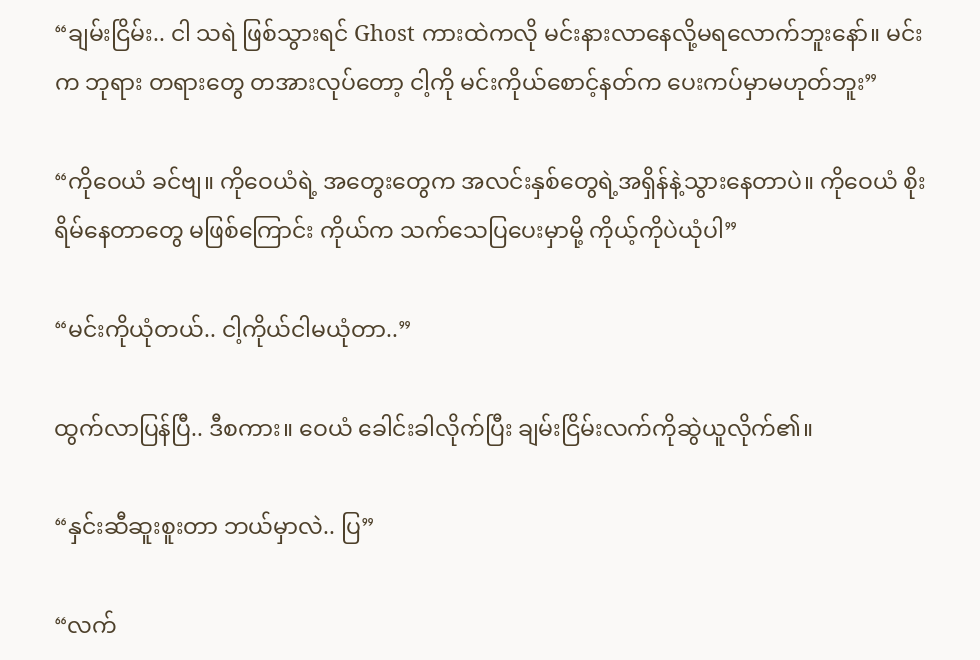“ချမ်းငြိမ်း.. ငါ သရဲ ဖြစ်သွားရင် Ghost ကားထဲကလို မင်းနားလာနေလို့မရလောက်ဘူးနော်။ မင်းက ဘုရား တရားတွေ တအားလုပ်တော့ ငါ့ကို မင်းကိုယ်စောင့်နတ်က ပေးကပ်မှာမဟုတ်ဘူး”

“ကိုဝေယံ ခင်ဗျ။ ကိုဝေယံရဲ့ အတွေးတွေက အလင်းနှစ်တွေရဲ့အရှိန်နဲ့သွားနေတာပဲ။ ကိုဝေယံ စိုးရိမ်နေတာတွေ မဖြစ်ကြောင်း ကိုယ်က သက်သေပြပေးမှာမို့ ကိုယ့်ကိုပဲယုံပါ”

“မင်းကိုယုံတယ်.. ငါ့ကိုယ်ငါမယုံတာ..”

ထွက်လာပြန်ပြီ.. ဒီစကား။ ဝေယံ ခေါင်းခါလိုက်ပြီး ချမ်းငြိမ်းလက်ကိုဆွဲယူလိုက်၏။

“နှင်းဆီဆူးစူးတာ ဘယ်မှာလဲ.. ပြ”

“လက်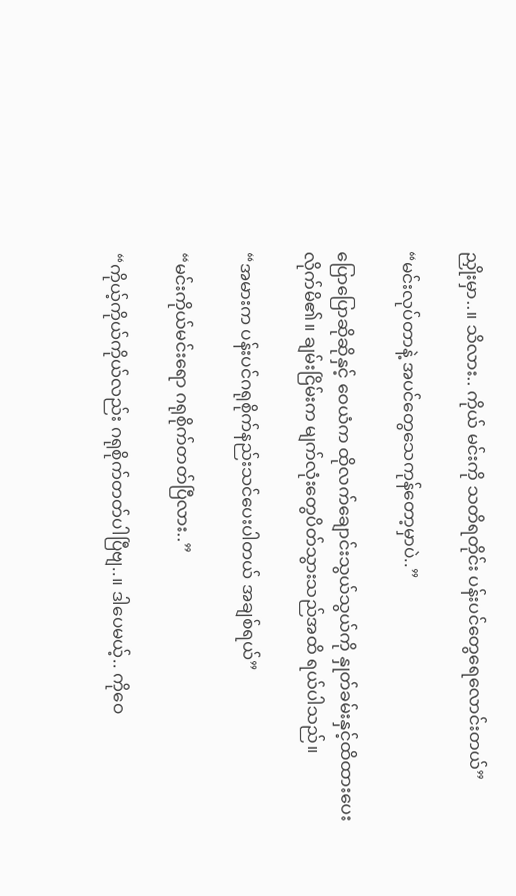ညှိုးမှာ..။ သိလား.. ကိုယ် မင်းကို သတိရတိုင်း ပန်းပင်တွေရေလောင်းတယ်”

“မင်းလုပ်တာနဲ့ အပင်တွေသေကုန်တော့မှာပဲ..”

ပြောပြောဆိုဆိုနှင့် ဝေယံက ထိုလက်ချောင်းသွယ်သွယ်ကို နှုတ်ခမ်းနှင့်ထိထားပေးလိုက်မိ၏။ ချမ်းငြိမ်းက မျက်လုံးတွေပိတ်သွားသည်အထိ ရယ်ပါသည်။

“အမားက ပန်းပင်ဂရုစိုက်နည်းသင်ပေးပါတယ် အချစ်ရယ်”

“မင်းကိုယ်မင်းရော ဂရုစိုက်တတ်ပြီလား..”

“ကိုယ့်ကိုယ်ကိုယ်လည်း ဂရုစိုက်တတ်ပါပြီဗျ..။ ဒါပေမယ့်.. ကိုဝေ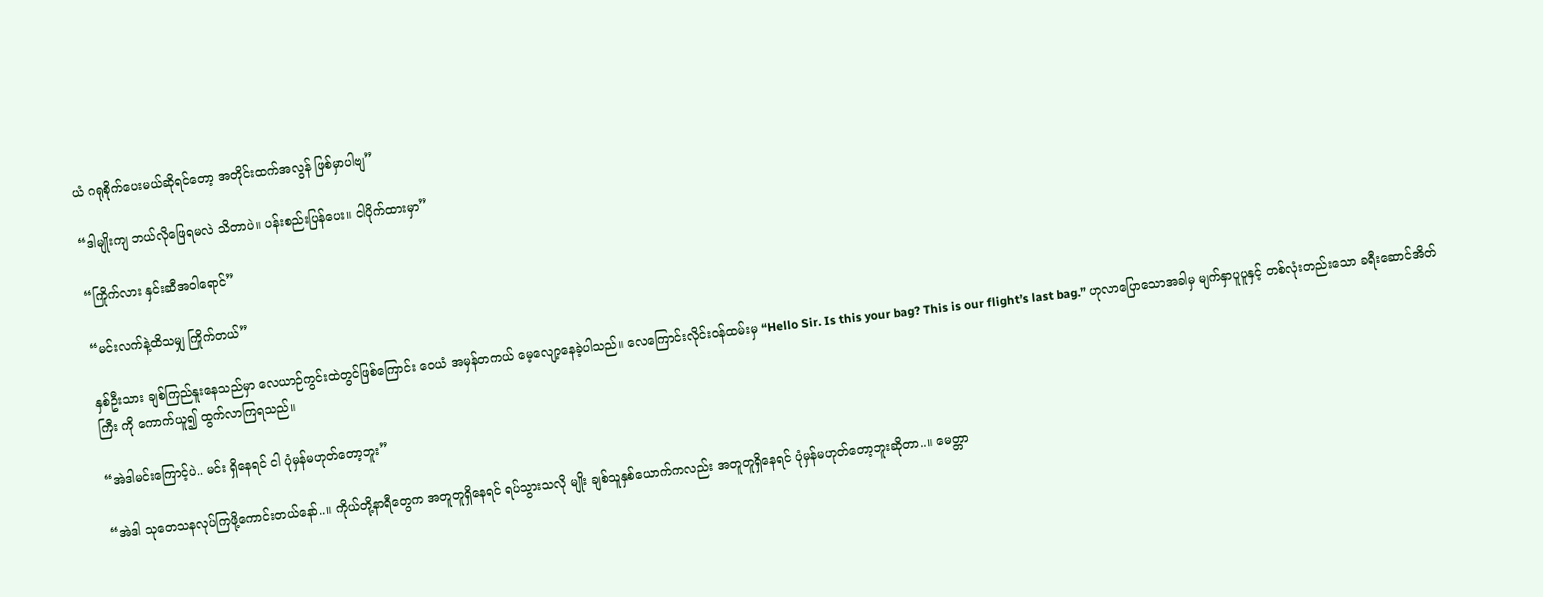ယံ ဂရုစိုက်ပေးမယ်ဆိုရင်တော့ အတိုင်းထက်အလွန် ဖြစ်မှာပါဗျ”

“ဒါမျိုးကျ ဘယ်လိုဖြေရမလဲ သိတာပဲ။ ပန်းစည်းပြန်ပေး။ ငါပိုက်ထားမှာ”

“ကြိုက်လား နှင်းဆီအဝါရောင်”

“မင်းလက်နဲ့ထိသမျှ ကြိုက်တယ်”

နှစ်ဦးသား ချစ်ကြည်နူးနေသည်မှာ လေယာဉ်ကွင်းထဲတွင်ဖြစ်ကြောင်း ဝေယံ အမှန်တကယ် မေ့လျော့နေခဲ့ပါသည်။ လေကြောင်းလိုင်းဝန်ထမ်းမှ “Hello Sir. Is this your bag? This is our flight’s last bag.” ဟုလာပြောသောအခါမှ မျက်နှာပူပူနှင့် တစ်လုံးတည်းသော ခရီးဆောင်အိတ်ကြီး ကို ကောက်ယူ၍ ထွက်လာကြရသည်။

“အဲဒါမင်းကြောင့်ပဲ.. မင်း ရှိနေရင် ငါ ပုံမှန်မဟုတ်တော့ဘူး”

“အဲဒါ သုတေသနလုပ်ကြဖို့ကောင်းတယ်နော်..။ ကိုယ်တို့နာရီတွေက အတူတူရှိနေရင် ရပ်သွားသလို မျိုး ချစ်သူနှစ်ယောက်ကလည်း အတူတူရှိနေရင် ပုံမှန်မဟုတ်တော့ဘူးဆိုတာ..။ မေတ္တာ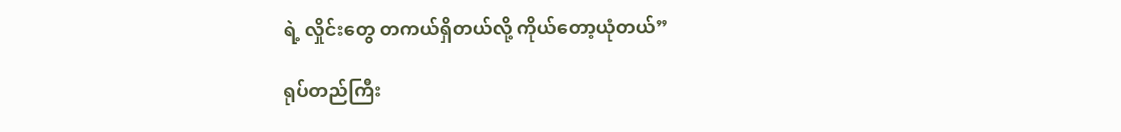ရဲ့ လှိုင်းတွေ တကယ်ရှိတယ်လို့ ကိုယ်တော့ယုံတယ်”

ရုပ်တည်ကြီး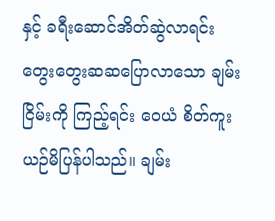နှင့် ခရီးဆောင်အိတ်ဆွဲလာရင်း တွေးတွေးဆဆပြောလာသော ချမ်းငြိမ်းကို ကြည့်ရင်း ဝေယံ စိတ်ကူးယဉ်မိပြန်ပါသည်။ ချမ်း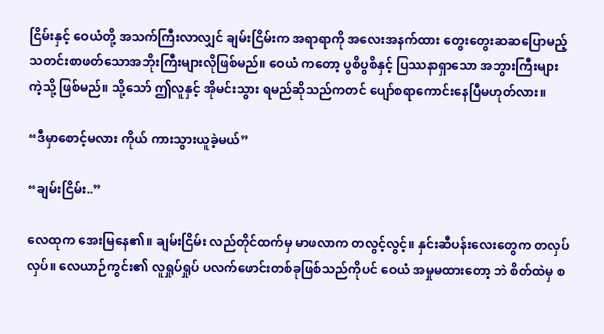ငြိမ်းနှင့် ဝေယံတို့ အသက်ကြီးလာလျှင် ချမ်းငြိမ်းက အရာရာကို အလေးအနက်ထား တွေးတွေးဆဆပြောမည့် သတင်းစာဖတ်သောအဘိုးကြီးများလိုဖြစ်မည်။ ဝေယံ ကတော့ ပွစိပွစိနှင့် ပြဿနာရှာသော အဘွားကြီးများကဲ့သို့ ဖြစ်မည်။ သို့သော် ဤလူနှင့် အိုမင်းသွား ရမည်ဆိုသည်ကတင် ပျော်စရာကောင်းနေပြီမဟုတ်လား။

“ဒီမှာစောင့်မလား ကိုယ် ကားသွားယူခဲ့မယ်”

“ချမ်းငြိမ်း..”

လေထုက အေးမြနေ၏။ ချမ်းငြိမ်း လည်တိုင်ထက်မှ မာဖလာက တလွင့်လွင့်။ နှင်းဆီပန်းလေးတွေက တလှပ်လှပ်။ လေယာဉ်ကွင်း၏ လူရှုပ်ရှုပ် ပလက်ဖောင်းတစ်ခုဖြစ်သည်ကိုပင် ဝေယံ အမှုမထားတော့ ဘဲ စိတ်ထဲမှ စ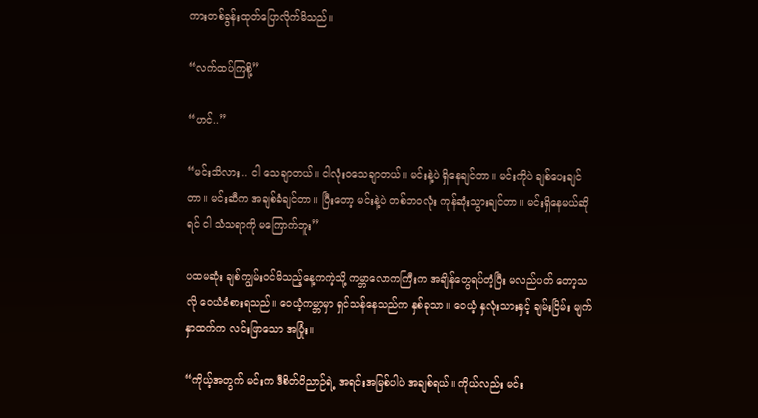ကားတစ်ခွန်းထုတ်ပြောလိုက်မိသည်။

“လက်ထပ်ကြစို့”

“ဟင်..”

“မင်းသိလား.. ငါ သေချာတယ်။ ငါလုံးဝသေချာတယ်။ မင်းနဲ့ပဲ ရှိနေချင်တာ။ မင်းကိုပဲ ချစ်ပေးချင် တာ။ မင်းဆီက အချစ်ခံချင်တာ။ ပြီးတော့ မင်းနဲ့ပဲ တစ်ဘဝလုံး ကုန်ဆုံးသွားချင်တာ။ မင်းရှိနေမယ်ဆို ရင် ငါ သံသရာကို မကြောက်ဘူး”

ပထမဆုံး ချစ်ကျွမ်းဝင်မိသည့်နေ့ကကဲ့သို့ ကမ္ဘာလောကကြီးက အချိန်တွေရပ်တံ့ပြီး မလည်ပတ် တော့သလို ဝေယံခံစားရသည်။ ဝေယံ့ကမ္ဘာမှာ ရှင်သန်နေသည်က နှစ်ခုသာ။ ဝေယံ့ နှလုံးသားနှင့် ချမ်းငြိမ်း မျက်နှာထက်က လင်းဖြာသော အပြုံး။

“ကိုယ့်အတွက် မင်းက ဒီစိတ်ဝိညာဉ်ရဲ့ အရင်းအမြစ်ပါပဲ အချစ်ရယ်။ ကိုယ်လည်း မင်း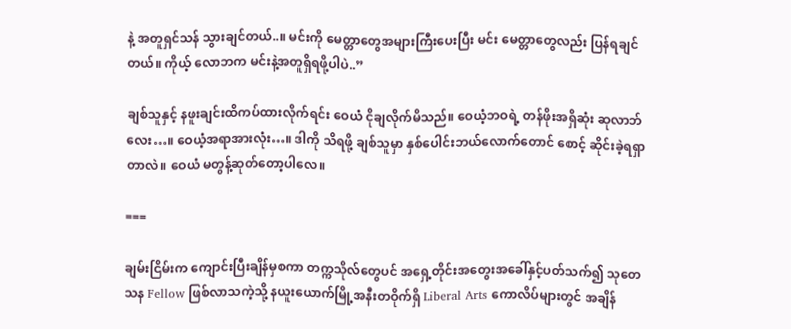နဲ့ အတူရှင်သန် သွားချင်တယ်..။ မင်းကို မေတ္တာတွေအများကြီးပေးပြီး မင်း မေတ္တာတွေလည်း ပြန်ရချင်တယ်။ ကိုယ့် လောဘက မင်းနဲ့အတူရှိရဖို့ပါပဲ..”

ချစ်သူနှင့် နဖူးချင်းထိကပ်ထားလိုက်ရင်း ဝေယံ ငိုချလိုက်မိသည်။ ဝေယံ့ဘဝရဲ့ တန်ဖိုးအရှိဆုံး ဆုလာဘ်လေး…။ ဝေယံ့အရာအားလုံး…။ ဒါကို သိရဖို့ ချစ်သူမှာ နှစ်ပေါင်းဘယ်လောက်တောင် စောင့် ဆိုင်းခဲ့ရရှာတာလဲ။ ဝေယံ မတွန့်ဆုတ်တော့ပါလေ။

===

ချမ်းငြိမ်းက ကျောင်းပြီးချိန်မှစကာ တက္ကသိုလ်တွေပင် အရှေ့တိုင်းအတွေးအခေါ်နှင့်ပတ်သက်၍ သုတေသန Fellow ဖြစ်လာသကဲ့သို့ နယူးယောက်မြို့အနီးတဝိုက်ရှိ Liberal Arts ကောလိပ်များတွင် အချိန်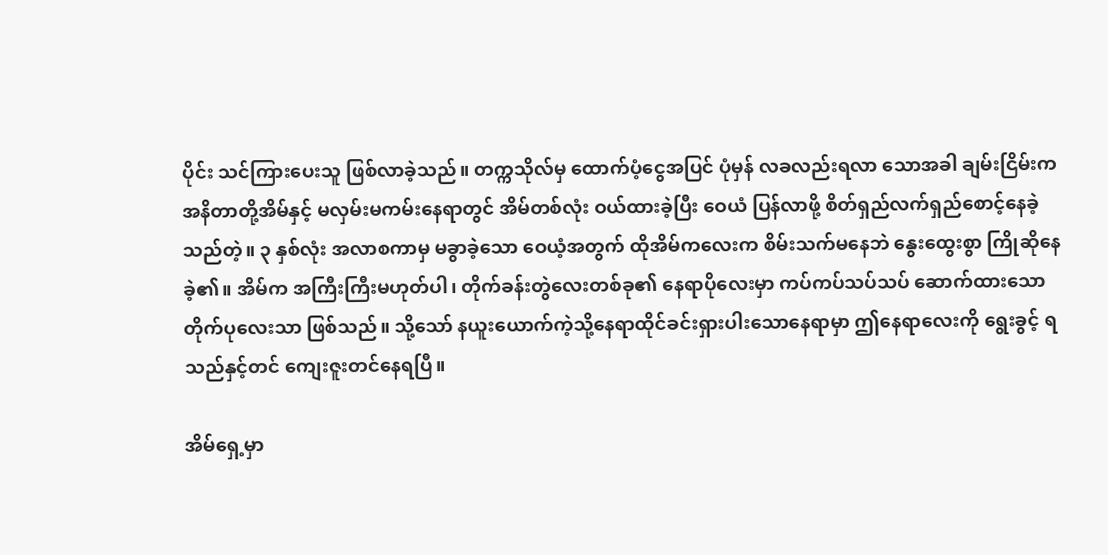ပိုင်း သင်ကြားပေးသူ ဖြစ်လာခဲ့သည်။ တက္ကသိုလ်မှ ထောက်ပံ့ငွေအပြင် ပုံမှန် လခလည်းရလာ သောအခါ ချမ်းငြိမ်းက အနိတာတို့အိမ်နှင့် မလှမ်းမကမ်းနေရာတွင် အိမ်တစ်လုံး ဝယ်ထားခဲ့ပြီး ဝေယံ ပြန်လာဖို့ စိတ်ရှည်လက်ရှည်စောင့်နေခဲ့သည်တဲ့။ ၃ နှစ်လုံး အလာစကာမှ မခွာခဲ့သော ဝေယံ့အတွက် ထိုအိမ်ကလေးက စိမ်းသက်မနေဘဲ နွေးထွေးစွာ ကြိုဆိုနေခဲ့၏။ အိမ်က အကြီးကြီးမဟုတ်ပါ၊ တိုက်ခန်းတွဲလေးတစ်ခု၏ နေရာပိုလေးမှာ ကပ်ကပ်သပ်သပ် ဆောက်ထားသော တိုက်ပုလေးသာ ဖြစ်သည်။ သို့သော် နယူးယောက်ကဲ့သို့နေရာထိုင်ခင်းရှားပါးသောနေရာမှာ ဤနေရာလေးကို ရွေးခွင့် ရသည်နှင့်တင် ကျေးဇူးတင်နေရပြီ။

အိမ်ရှေ့မှာ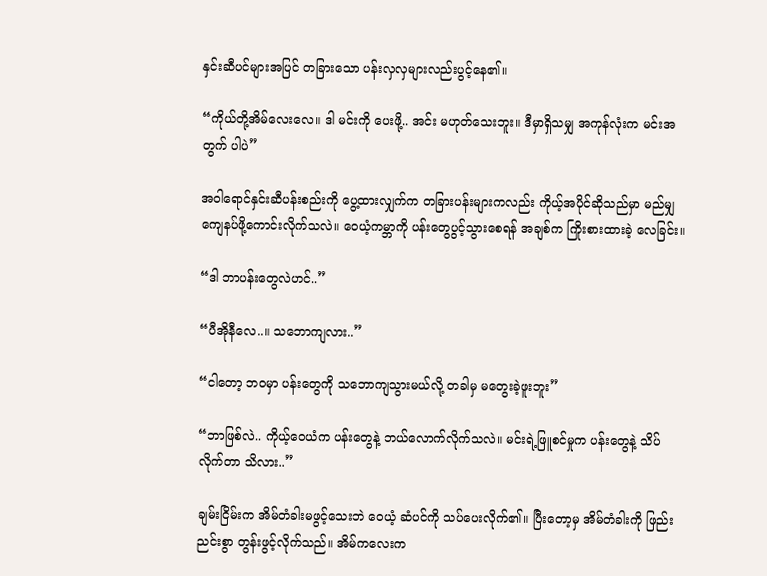နှင်းဆီပင်များအပြင် တခြားသော ပန်းလှလှများလည်းပွင့်နေ၏။

“ကိုယ်တို့အိမ်လေးလေ။ ဒါ မင်းကို ပေးဖို့.. အင်း မဟုတ်သေးဘူး။ ဒီမှာရှိသမျှ အကုန်လုံးက မင်းအတွက် ပါပဲ”

အဝါရောင်နှင်းဆီပန်းစည်းကို ပွေ့ထားလျှက်က တခြားပန်းများကလည်း ကိုယ့်အပိုင်ဆိုသည်မှာ မည်မျှ ကျေနပ်ဖို့ကောင်းလိုက်သလဲ။ ဝေယံ့ကမ္ဘာကို ပန်းတွေပွင့်သွားစေရန် အချစ်က ကြိုးစားထားခဲ့ လေခြင်း။

“ဒါ ဘာပန်းတွေလဲဟင်..”

“ပီအိုနီလေ..။ သဘောကျလား..”

“ငါတော့ ဘဝမှာ ပန်းတွေကို သဘောကျသွားမယ်လို့ တခါမှ မတွေးခဲ့ဖူးဘူး”

“ဘာဖြစ်လဲ.. ကိုယ့်ဝေယံက ပန်းတွေနဲ့ ဘယ်လောက်လိုက်သလဲ။ မင်းရဲ့ဖြူစင်မှုက ပန်းတွေနဲ့ သိပ်လိုက်တာ သိလား..”

ချမ်းငြိမ်းက အိမ်တံခါးမဖွင့်သေးဘဲ ဝေယံ့ ဆံပင်ကို သပ်ပေးလိုက်၏။ ပြီးတော့မှ အိမ်တံခါးကို ဖြည်းညင်းစွာ တွန်းဖွင့်လိုက်သည်။ အိမ်ကလေးက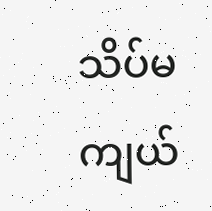သိပ်မကျယ်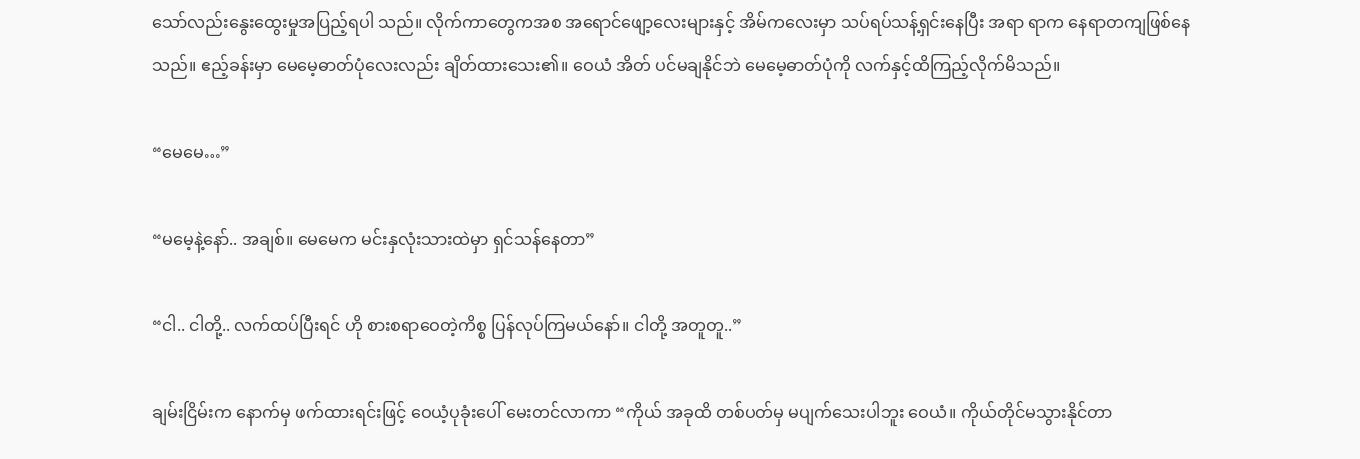သော်လည်းနွေးထွေးမှုအပြည့်ရပါ သည်။ လိုက်ကာတွေကအစ အရောင်ဖျော့လေးများနှင့် အိမ်ကလေးမှာ သပ်ရပ်သန့်ရှင်းနေပြီး အရာ ရာက နေရာတကျဖြစ်နေသည်။ ဧည့်ခန်းမှာ မေမေ့ဓာတ်ပုံလေးလည်း ချိတ်ထားသေး၏။ ဝေယံ အိတ် ပင်မချနိုင်ဘဲ မေမေ့ဓာတ်ပုံကို လက်နှင့်ထိကြည့်လိုက်မိသည်။

“မေမေ…”

“မမေ့နဲ့နော်.. အချစ်။ မေမေက မင်းနှလုံးသားထဲမှာ ရှင်သန်နေတာ”

“ငါ.. ငါတို့.. လက်ထပ်ပြီးရင် ဟို စားစရာဝေတဲ့ကိစ္စ ပြန်လုပ်ကြမယ်နော်။ ငါတို့ အတူတူ..”

ချမ်းငြိမ်းက နောက်မှ ဖက်ထားရင်းဖြင့် ဝေယံ့ပုခုံးပေါ် မေးတင်လာကာ “ကိုယ် အခုထိ တစ်ပတ်မှ မပျက်သေးပါဘူး ဝေယံ။ ကိုယ်တိုင်မသွားနိုင်တာ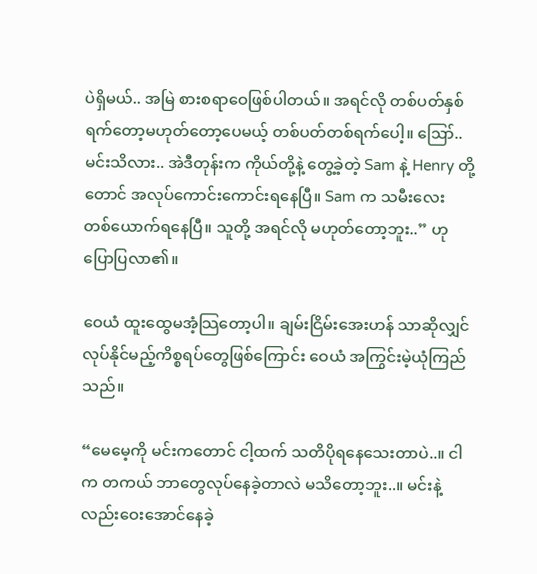ပဲရှိမယ်.. အမြဲ စားစရာဝေဖြစ်ပါတယ်။ အရင်လို တစ်ပတ်နှစ်ရက်တော့မဟုတ်တော့ပေမယ့် တစ်ပတ်တစ်ရက်ပေါ့။ ဪ.. မင်းသိလား.. အဲဒီတုန်းက ကိုယ်တို့နဲ့ တွေ့ခဲ့တဲ့ Sam နဲ့ Henry တို့တောင် အလုပ်ကောင်းကောင်းရနေပြီ။ Sam က သမီးလေး တစ်ယောက်ရနေပြီ။ သူတို့ အရင်လို မဟုတ်တော့ဘူး..” ဟု ပြောပြလာ၏။

ဝေယံ ထူးထွေမအံ့သြတော့ပါ။ ချမ်းငြိမ်းအေးဟန် သာဆိုလျှင် လုပ်နိုင်မည့်ကိစ္စရပ်တွေဖြစ်ကြောင်း ဝေယံ အကြွင်းမဲ့ယုံကြည်သည်။

“မေမေ့ကို မင်းကတောင် ငါ့ထက် သတိပိုရနေသေးတာပဲ..။ ငါက တကယ် ဘာတွေလုပ်နေခဲ့တာလဲ မသိတော့ဘူး..။ မင်းနဲ့လည်းဝေးအောင်နေခဲ့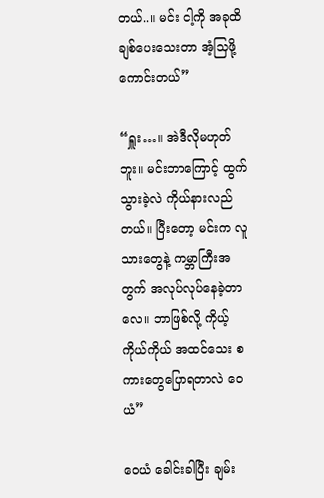တယ်..။ မင်း ငါ့ကို အခုထိချစ်ပေးသေးတာ အံ့သြဖို့ ကောင်းတယ်”

“ရှူး…။ အဲဒီလိုမဟုတ်ဘူး။ မင်းဘာကြောင့် ထွက်သွားခဲ့လဲ ကိုယ်နားလည်တယ်။ ပြီးတော့ မင်းက လူသားတွေနဲ့ ကမ္ဘာကြီးအတွက် အလုပ်လုပ်နေခဲ့တာလေ။ ဘာဖြစ်လို့ ကိုယ့်ကိုယ်ကိုယ် အထင်သေး စကားတွေပြောရတာလဲ ဝေယံ”

ဝေယံ ခေါင်းခါပြီး ချမ်း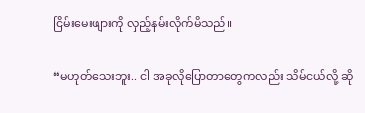ငြိမ်းမေးဖျားကို လှည့်နမ်းလိုက်မိသည်။

“မဟုတ်သေးဘူး.. ငါ အခုလိုပြောတာတွေကလည်း သိမ်ငယ်လို့ ဆို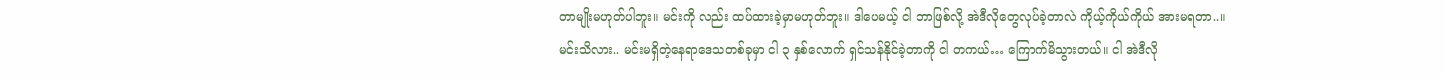တာမျိုးမဟုတ်ပါဘူး။ မင်းကို လည်း ထပ်ထားခဲ့မှာမဟုတ်ဘူး။ ဒါပေမယ့် ငါ ဘာဖြစ်လို့ အဲဒီလိုတွေလုပ်ခဲ့တာလဲ ကိုယ့်ကိုယ်ကိုယ် အားမရတာ..။ မင်းသိလား.. မင်းမရှိတဲ့နေရာဒေသတစ်ခုမှာ ငါ ၃ နှစ်လောက် ရှင်သန်နိုင်ခဲ့တာကို ငါ တကယ်… ကြောက်မိသွားတယ်။ ငါ အဲဒီလို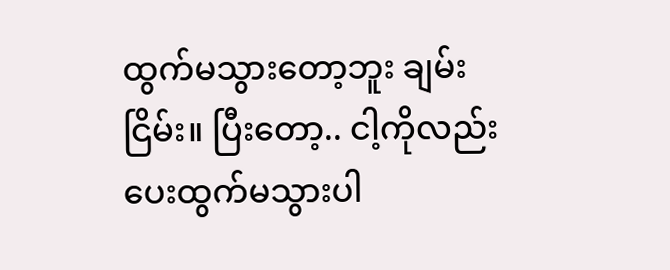ထွက်မသွားတော့ဘူး ချမ်းငြိမ်း။ ပြီးတော့.. ငါ့ကိုလည်း ပေးထွက်မသွားပါ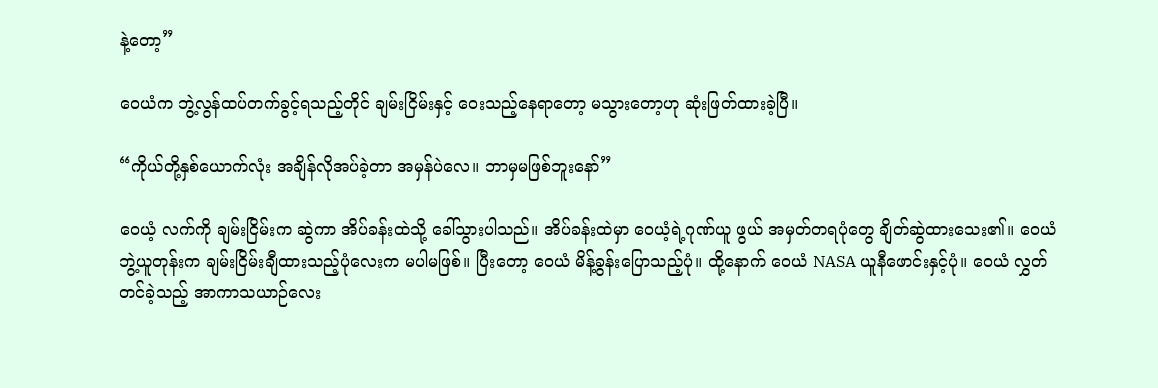နဲ့တော့”

ဝေယံက ဘွဲ့လွန်ထပ်တက်ခွင့်ရသည့်တိုင် ချမ်းငြိမ်းနှင့် ဝေးသည့်နေရာတော့ မသွားတော့ဟု ဆုံးဖြတ်ထားခဲ့ပြီ။

“ကိုယ်တို့နှစ်ယောက်လုံး အချိန်လိုအပ်ခဲ့တာ အမှန်ပဲလေ။ ဘာမှမဖြစ်ဘူးနော်”

ဝေယံ့ လက်ကို ချမ်းငြိမ်းက ဆွဲကာ အိပ်ခန်းထဲသို့ ခေါ်သွားပါသည်။ အိပ်ခန်းထဲမှာ ဝေယံ့ရဲ့ဂုဏ်ယူ ဖွယ် အမှတ်တရပုံတွေ ချိတ်ဆွဲထားသေး၏။ ဝေယံ ဘွဲ့ယူတုန်းက ချမ်းငြိမ်းချီထားသည့်ပုံလေးက မပါမဖြစ်။ ပြီးတော့ ဝေယံ မိန့်ခွန်းပြောသည့်ပုံ။ ထို့နောက် ဝေယံ NASA ယူနီဖောင်းနှင့်ပုံ။ ဝေယံ လွှတ်တင်ခဲ့သည့် အာကာသယာဉ်လေး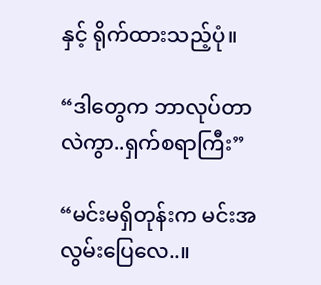နှင့် ရိုက်ထားသည့်ပုံ။

“ဒါတွေက ဘာလုပ်တာလဲကွာ..ရှက်စရာကြီး”

“မင်းမရှိတုန်းက မင်းအလွမ်းပြေလေ..။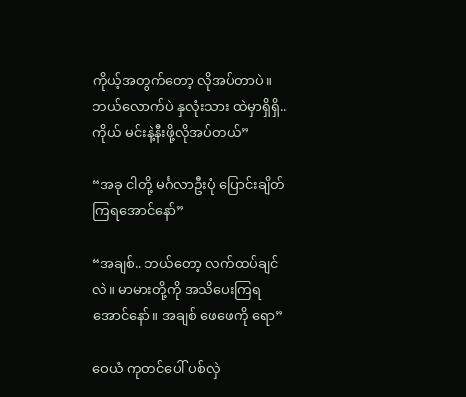ကိုယ့်အတွက်တော့ လိုအပ်တာပဲ။ ဘယ်လောက်ပဲ နှလုံးသား ထဲမှာရှိရှိ.. ကိုယ် မင်းနဲ့နီးဖို့လိုအပ်တယ်”

“အခု ငါတို့ မင်္ဂလာဦးပုံ ပြောင်းချိတ်ကြရအောင်နော်”

“အချစ်.. ဘယ်တော့ လက်ထပ်ချင်လဲ။ မာမားတို့ကို အသိပေးကြရအောင်နော်။ အချစ် ဖေဖေကို ရော”

ဝေယံ ကုတင်ပေါ် ပစ်လှဲ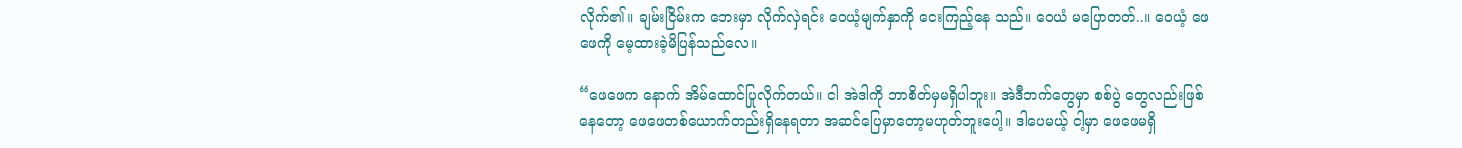လိုက်၏။ ချမ်းငြိမ်းက ဘေးမှာ လိုက်လှဲရင်း ဝေယံ့မျက်နှာကို ငေးကြည့်နေ သည်။ ဝေယံ မပြောတတ်..။ ဝေယံ့ ဖေဖေကို မေ့ထားခဲ့မိပြန်သည်လေ။

“ဖေဖေက နောက် အိမ်ထောင်ပြုလိုက်တယ်။ ငါ အဲဒါကို ဘာစိတ်မှမရှိပါဘူး။ အဲဒီဘက်တွေမှာ စစ်ပွဲ တွေလည်းဖြစ်နေတော့ ဖေဖေတစ်ယောက်တည်းရှိနေရတာ အဆင်ပြေမှာတော့မဟုတ်ဘူးပေါ့။ ဒါပေမယ့် ငါ့မှာ ဖေဖေမရှိ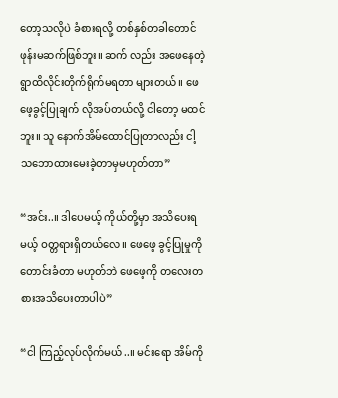တော့သလိုပဲ ခံစားရလို့ တစ်နှစ်တခါတောင် ဖုန်းမဆက်ဖြစ်ဘူး။ ဆက် လည်း အဖေနေတဲ့ရွာထိလိုင်းတိုက်ရိုက်မရတာ များတယ်။ ဖေဖေ့ခွင့်ပြုချက် လိုအပ်တယ်လို့ ငါတော့ မထင်ဘူး။ သူ နောက်အိမ်ထောင်ပြုတာလည်း ငါ့သဘောထားမေးခဲ့တာမှမဟုတ်တာ”

“အင်း..။ ဒါပေမယ့် ကိုယ်တို့မှာ အသိပေးရမယ့် ဝတ္တရားရှိတယ်လေ။ ဖေဖေ့ ခွင့်ပြုမှုကို တောင်းခံတာ မဟုတ်ဘဲ ဖေဖေ့ကို တလေးတစားအသိပေးတာပါပဲ”

“ငါ ကြည့်လုပ်လိုက်မယ်..။ မင်းရော အိမ်ကို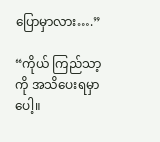ပြောမှာလား….”

“ကိုယ် ကြည်သာ့ကို အသိပေးရမှာပေါ့။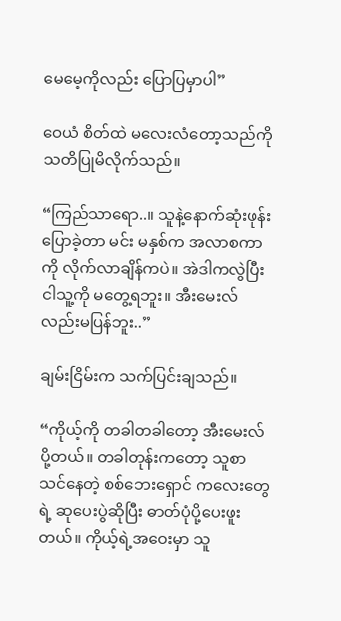မေမေ့ကိုလည်း ပြောပြမှာပါ”

ဝေယံ စိတ်ထဲ မလေးလံတော့သည်ကို သတိပြုမိလိုက်သည်။

“ကြည်သာရော..။ သူနဲ့နောက်ဆုံးဖုန်းပြောခဲ့တာ မင်း မနှစ်က အလာစကာကို လိုက်လာချိန်ကပဲ။ အဲဒါကလွဲပြီး ငါသူ့ကို မတွေ့ရဘူး။ အီးမေးလ်လည်းမပြန်ဘူး..”

ချမ်းငြိမ်းက သက်ပြင်းချသည်။

“ကိုယ့်ကို တခါတခါတော့ အီးမေးလ်ပို့တယ်။ တခါတုန်းကတော့ သူစာသင်နေတဲ့ စစ်ဘေးရှောင် ကလေးတွေရဲ့ ဆုပေးပွဲဆိုပြီး ဓာတ်ပုံပို့ပေးဖူးတယ်။ ကိုယ့်ရဲ့အဝေးမှာ သူ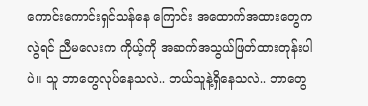ကောင်းကောင်းရှင်သန်နေ ကြောင်း အထောက်အထားတွေကလွဲရင် ညီမလေးက ကိုယ့်ကို အဆက်အသွယ်ဖြတ်ထားတုန်းပါပဲ။ သူ ဘာတွေလုပ်နေသလဲ.. ဘယ်သူနဲ့ရှိနေသလဲ.. ဘာတွေ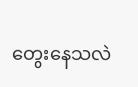တွေးနေသလဲ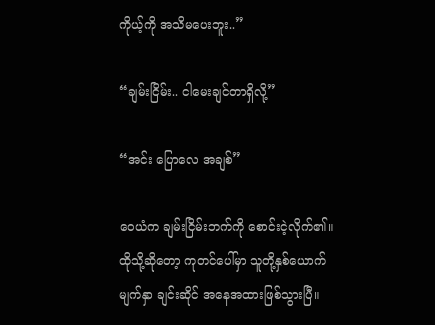ကိုယ့်ကို အသိမပေးဘူး..”

“ချမ်းငြိမ်း.. ငါမေးချင်တာရှိလို့”

“အင်း ပြောလေ အချစ်”

ဝေယံက ချမ်းငြိမ်းဘက်ကို စောင်းငဲ့လိုက်၏။ ထိုသို့ဆိုတော့ ကုတင်ပေါ်မှာ သူတို့နှစ်ယောက် မျက်နှာ ချင်းဆိုင် အနေအထားဖြစ်သွားပြီ။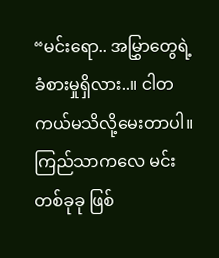“မင်းရော.. အမြွှာတွေရဲ့ခံစားမှုရှိလား..။ ငါတကယ်မသိလို့မေးတာပါ။ ကြည်သာကလေ မင်းတစ်ခုခု ဖြစ်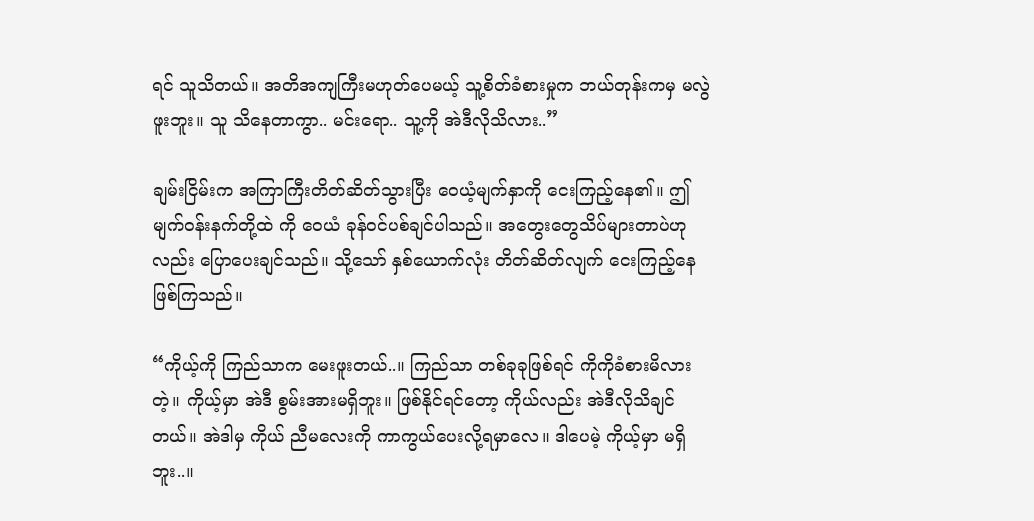ရင် သူသိတယ်။ အတိအကျကြီးမဟုတ်ပေမယ့် သူ့စိတ်ခံစားမှုက ဘယ်တုန်းကမှ မလွဲဖူးဘူး။ သူ သိနေတာကွာ.. မင်းရော.. သူ့ကို အဲဒီလိုသိလား..”

ချမ်းငြိမ်းက အကြာကြီးတိတ်ဆိတ်သွားပြီး ဝေယံ့မျက်နှာကို ငေးကြည့်နေ၏။ ဤ မျက်ဝန်းနက်တို့ထဲ ကို ဝေယံ ခုန်ဝင်ပစ်ချင်ပါသည်။ အတွေးတွေသိပ်များတာပဲဟုလည်း ပြောပေးချင်သည်။ သို့သော် နှစ်ယောက်လုံး တိတ်ဆိတ်လျက် ငေးကြည့်နေဖြစ်ကြသည်။

“ကိုယ့်ကို ကြည်သာက မေးဖူးတယ်..။ ကြည်သာ တစ်ခုခုဖြစ်ရင် ကိုကိုခံစားမိလားတဲ့။ ကိုယ့်မှာ အဲဒီ စွမ်းအားမရှိဘူး။ ဖြစ်နိုင်ရင်တော့ ကိုယ်လည်း အဲဒီလိုသိချင်တယ်။ အဲဒါမှ ကိုယ် ညီမလေးကို ကာကွယ်ပေးလို့ရမှာလေ။ ဒါပေမဲ့ ကိုယ့်မှာ မရှိဘူး..။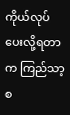ကိုယ်လုပ်ပေးလို့ရတာက ကြည်သာ့ စ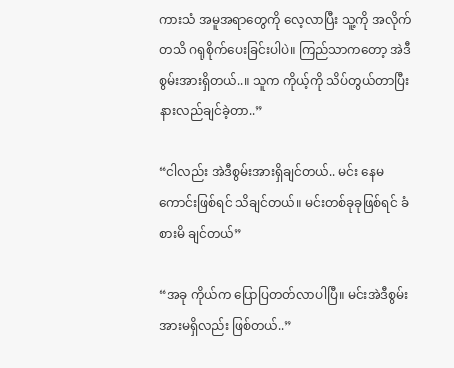ကားသံ အမူအရာတွေကို လေ့လာပြီး သူ့ကို အလိုက်တသိ ဂရုစိုက်ပေးခြင်းပါပဲ။ ကြည်သာကတော့ အဲဒီ စွမ်းအားရှိတယ်..။ သူက ကိုယ့်ကို သိပ်တွယ်တာပြီး နားလည်ချင်ခဲ့တာ..”

“ငါလည်း အဲဒီစွမ်းအားရှိချင်တယ်.. မင်း နေမကောင်းဖြစ်ရင် သိချင်တယ်။ မင်းတစ်ခုခုဖြစ်ရင် ခံစားမိ ချင်တယ်”

“အခု ကိုယ်က ပြောပြတတ်လာပါပြီ။ မင်းအဲဒီစွမ်းအားမရှိလည်း ဖြစ်တယ်..”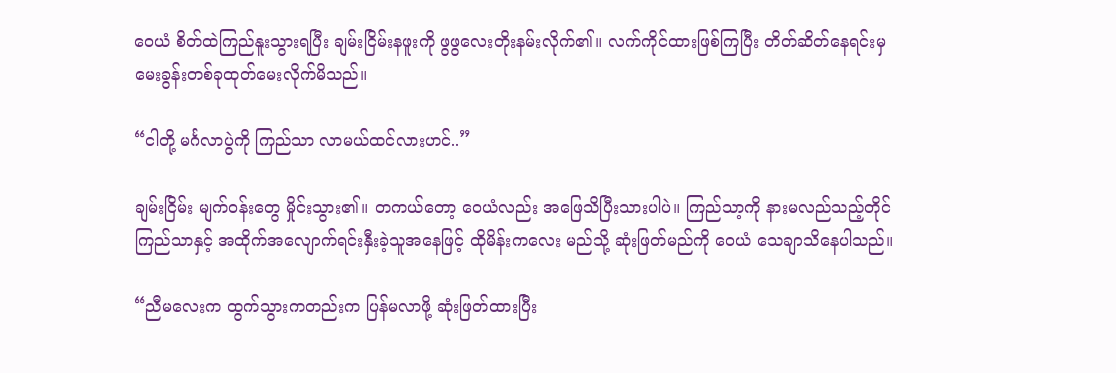ဝေယံ စိတ်ထဲကြည်နူးသွားရပြီး ချမ်းငြိမ်းနဖူးကို ဖွဖွလေးတိုးနမ်းလိုက်၏။ လက်ကိုင်ထားဖြစ်ကြပြီး တိတ်ဆိတ်နေရင်းမှ မေးခွန်းတစ်ခုထုတ်မေးလိုက်မိသည်။

“ငါတို့ မင်္ဂလာပွဲကို ကြည်သာ လာမယ်ထင်လားဟင်..”

ချမ်းငြိမ်း မျက်ဝန်းတွေ မှိုင်းသွား၏။ တကယ်တော့ ဝေယံလည်း အဖြေသိပြီးသားပါပဲ။ ကြည်သာ့ကို နားမလည်သည့်တိုင် ကြည်သာနှင့် အထိုက်အလျောက်ရင်းနှီးခဲ့သူအနေဖြင့် ထိုမိန်းကလေး မည်သို့ ဆုံးဖြတ်မည်ကို ဝေယံ သေချာသိနေပါသည်။

“ညီမလေးက ထွက်သွားကတည်းက ပြန်မလာဖို့ ဆုံးဖြတ်ထားပြီး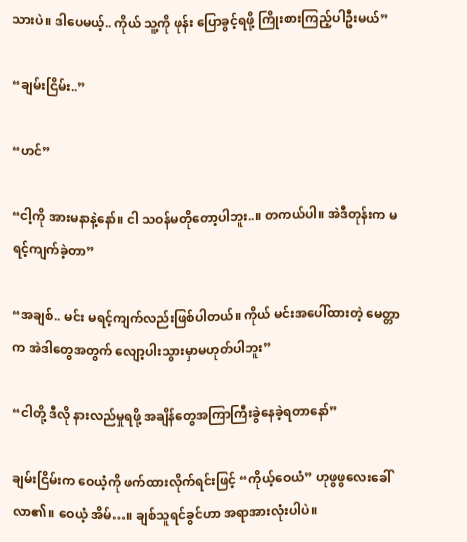သားပဲ။ ဒါပေမယ့်.. ကိုယ် သူ့ကို ဖုန်း ပြောခွင့်ရဖို့ ကြိုးစားကြည့်ပါဦးမယ်”

“ချမ်းငြိမ်း..”

“ဟင်”

“ငါ့ကို အားမနာနဲ့နော်။ ငါ သဝန်မတိုတော့ပါဘူး..။ တကယ်ပါ။ အဲဒီတုန်းက မရင့်ကျက်ခဲ့တာ”

“အချစ်.. မင်း မရင့်ကျက်လည်းဖြစ်ပါတယ်။ ကိုယ် မင်းအပေါ်ထားတဲ့ မေတ္တာက အဲဒါတွေအတွက် လျော့ပါးသွားမှာမဟုတ်ပါဘူး”

“ငါတို့ ဒီလို နားလည်မှုရဖို့ အချိန်တွေအကြာကြီးခွဲနေခဲ့ရတာနော်”

ချမ်းငြိမ်းက ဝေယံ့ကို ဖက်ထားလိုက်ရင်းဖြင့် “ကိုယ့်ဝေယံ” ဟုဖွဖွလေးခေါ်လာ၏။ ဝေယံ့ အိမ်…။ ချစ်သူရင်ခွင်ဟာ အရာအားလုံးပါပဲ။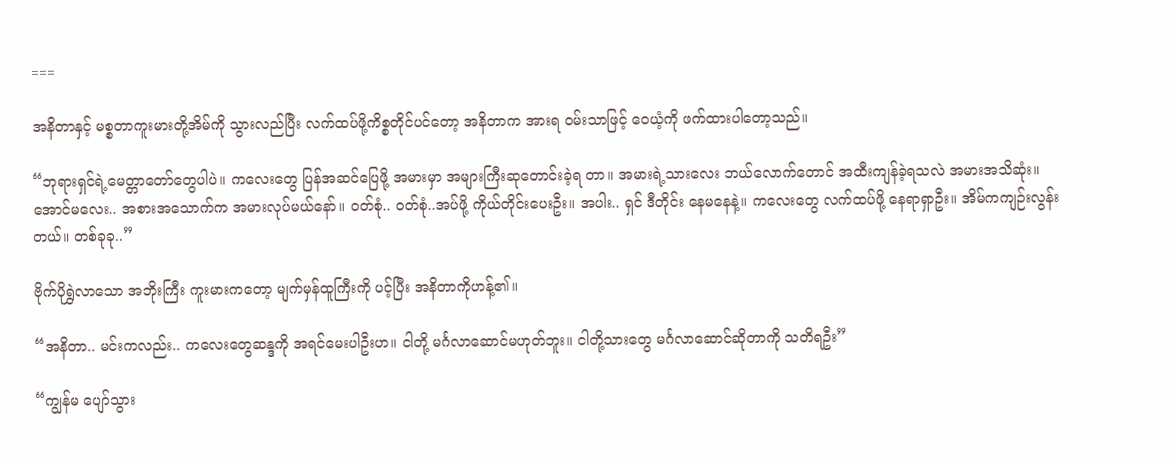===

အနိတာနှင့် မစ္စတာကူးမားတို့အိမ်ကို သွားလည်ပြီး လက်ထပ်ဖို့ကိစ္စတိုင်ပင်တော့ အနိတာက အားရ ဝမ်းသာဖြင့် ဝေယံ့ကို ဖက်ထားပါတော့သည်။

“ဘုရားရှင်ရဲ့မေတ္တာတော်တွေပါပဲ။ ကလေးတွေ ပြန်အဆင်ပြေဖို့ အမားမှာ အများကြီးဆုတောင်းခဲ့ရ တာ။ အမားရဲ့သားလေး ဘယ်လောက်တောင် အထီးကျန်ခဲ့ရသလဲ အမားအသိဆုံး။ အောင်မလေး.. အစားအသောက်က အမားလုပ်မယ်နော်။ ဝတ်စုံ.. ဝတ်စုံ..အပ်ဖို့ ကိုယ်တိုင်းပေးဦး။ အပါး.. ရှင် ဒီတိုင်း နေမနေနဲ့။ ကလေးတွေ လက်ထပ်ဖို့ နေရာရှာဦး။ အိမ်ကကျဉ်းလွန်းတယ်။ တစ်ခုခု..”

ဗိုက်ပိုရွှဲလာသော အဘိုးကြီး ကူးမားကတော့ မျက်မှန်ထူကြီးကို ပင့်ပြီး အနိတာကိုဟန့်၏။

“အနိတာ.. မင်းကလည်း.. ကလေးတွေဆန္ဒကို အရင်မေးပါဦးဟ။ ငါတို့ မင်္ဂလာဆောင်မဟုတ်ဘူး။ ငါတို့သားတွေ မင်္ဂလာဆောင်ဆိုတာကို သတိရဦး”

“ကျွန်မ ပျော်သွား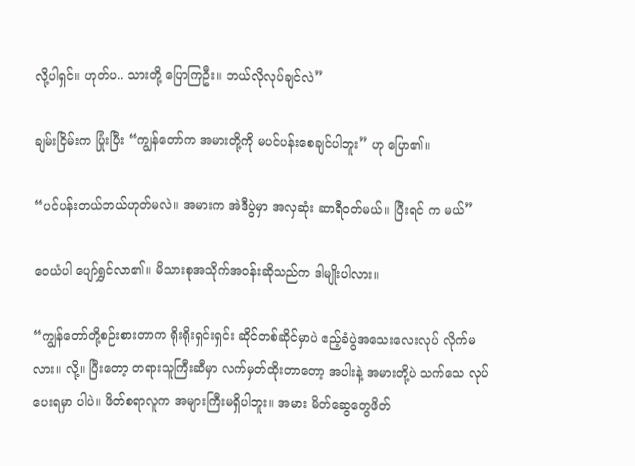လို့ပါရှင်။ ဟုတ်ပ.. သားတို့ ပြောကြဦး။ ဘယ်လိုလုပ်ချင်လဲ”

ချမ်းငြိမ်းက ပြုံးပြီး “ကျွန်တော်က အမားတို့ကို မပင်ပန်းစေချင်ပါဘူး” ဟု ပြော၏။

“ပင်ပန်းတယ်ဘယ်ဟုတ်မလဲ။ အမားက အဲဒီပွဲမှာ အလှဆုံး ဆာရီဝတ်မယ်။ ပြီးရင် က မယ်”

ဝေယံပါ ပျော်ရွှင်လာ၏။ မိသားစုအသိုက်အဝန်းဆိုသည်က ဒါမျိုးပါလား။

“ကျွန်တော်တို့စဉ်းစားတာက ရိုးရိုးရှင်းရှင်း ဆိုင်တစ်ဆိုင်မှာပဲ ဧည့်ခံပွဲအသေးလေးလုပ် လိုက်မလား။ လို့။ ပြီးတော့ တရားသူကြီးဆီမှာ လက်မှတ်ထိုးတာတော့ အပါးနဲ့ အမားတို့ပဲ သက်သေ လုပ်ပေးရမှာ ပါပဲ။ ဖိတ်စရာလူက အများကြီးမရှိပါဘူး။ အမား မိတ်ဆွေတွေဖိတ်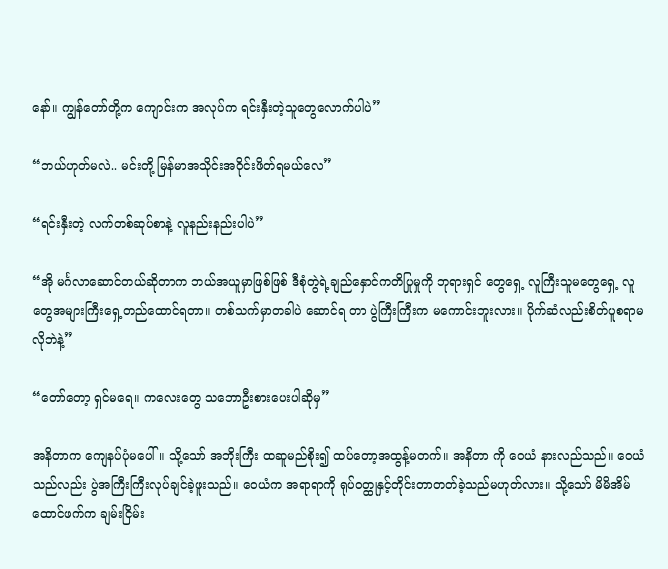နော်။ ကျွန်တော်တို့က ကျောင်းက အလုပ်က ရင်းနှီးတဲ့သူတွေလောက်ပါပဲ”

“ဘယ်ဟုတ်မလဲ.. မင်းတို့ မြန်မာအသိုင်းအဝိုင်းဖိတ်ရမယ်လေ”

“ရင်းနှီးတဲ့ လက်တစ်ဆုပ်စာနဲ့ လူနည်းနည်းပါပဲ”

“အို မင်္ဂလာဆောင်တယ်ဆိုတာက ဘယ်အယူမှာဖြစ်ဖြစ် ဒီစုံတွဲရဲ့ချည်နှောင်ကတိပြုမှုကို ဘုရားရှင် တွေရှေ့ လူကြီးသူမတွေရှေ့ လူတွေအများကြီးရှေ့တည်ထောင်ရတာ။ တစ်သက်မှာတခါပဲ ဆောင်ရ တာ ပွဲကြီးကြီးက မကောင်းဘူးလား။ ပိုက်ဆံလည်းစိတ်ပူစရာမလိုဘဲနဲ့”

“တော်တော့ ရှင်မရေ။ ကလေးတွေ သဘောဦးစားပေးပါဆိုမှ”

အနိတာက ကျေနပ်ပုံမပေါ်။ သို့သော် အဘိုးကြီး ထဆူမည်စိုး၍ ထပ်တော့အထွန့်မတက်။ အနိတာ ကို ဝေယံ နားလည်သည်။ ဝေယံသည်လည်း ပွဲအကြီးကြီးလုပ်ချင်ခဲ့ဖူးသည်။ ဝေယံက အရာရာကို ရုပ်ဝတ္ထုနှင့်တိုင်းတာတတ်ခဲ့သည်မဟုတ်လား။ သို့သော် မိမိအိမ်ထောင်ဖက်က ချမ်းငြိမ်း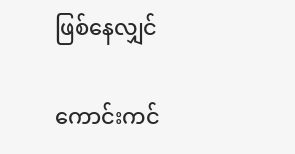ဖြစ်နေလျှင်

ကောင်းကင်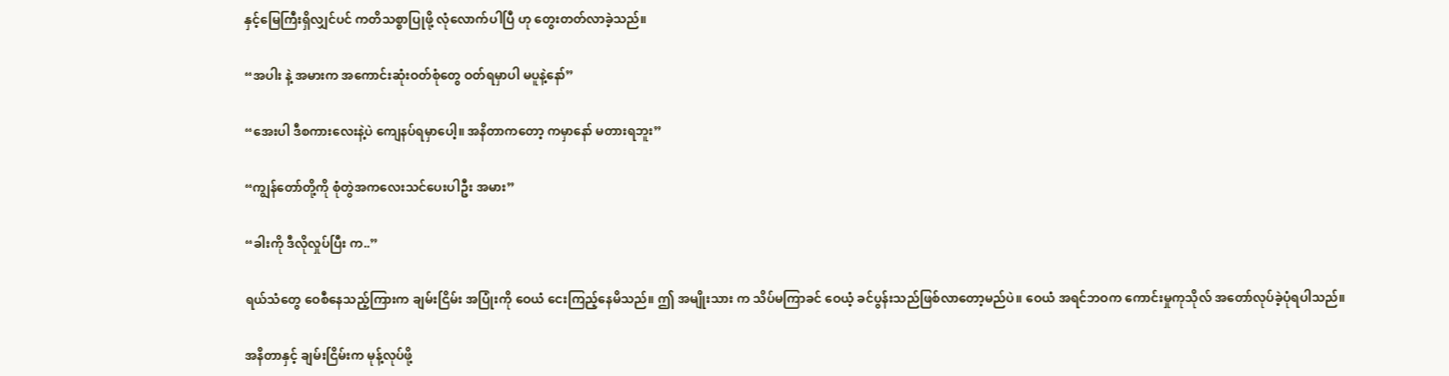နှင့်မြေကြီးရှိလျှင်ပင် ကတိသစ္စာပြုဖို့ လုံလောက်ပါပြီ ဟု တွေးတတ်လာခဲ့သည်။

“အပါး နဲ့ အမားက အကောင်းဆုံးဝတ်စုံတွေ ဝတ်ရမှာပါ မပူနဲ့နော်”

“အေးပါ ဒီစကားလေးနဲ့ပဲ ကျေနပ်ရမှာပေါ့။ အနိတာကတော့ ကမှာနော် မတားရဘူး”

“ကျွန်တော်တို့ကို စုံတွဲအကလေးသင်ပေးပါဦး အမား”

“ခါးကို ဒီလိုလှုပ်ပြီး က..”

ရယ်သံတွေ ဝေစီနေသည့်ကြားက ချမ်းငြိမ်း အပြုံးကို ဝေယံ ငေးကြည့်နေမိသည်။ ဤ အမျိုးသား က သိပ်မကြာခင် ဝေယံ့ ခင်ပွန်းသည်ဖြစ်လာတော့မည်ပဲ။ ဝေယံ အရင်ဘဝက ကောင်းမှုကုသိုလ် အတော်လုပ်ခဲ့ပုံရပါသည်။

အနိတာနှင့် ချမ်းငြိမ်းက မုန့်လုပ်ဖို့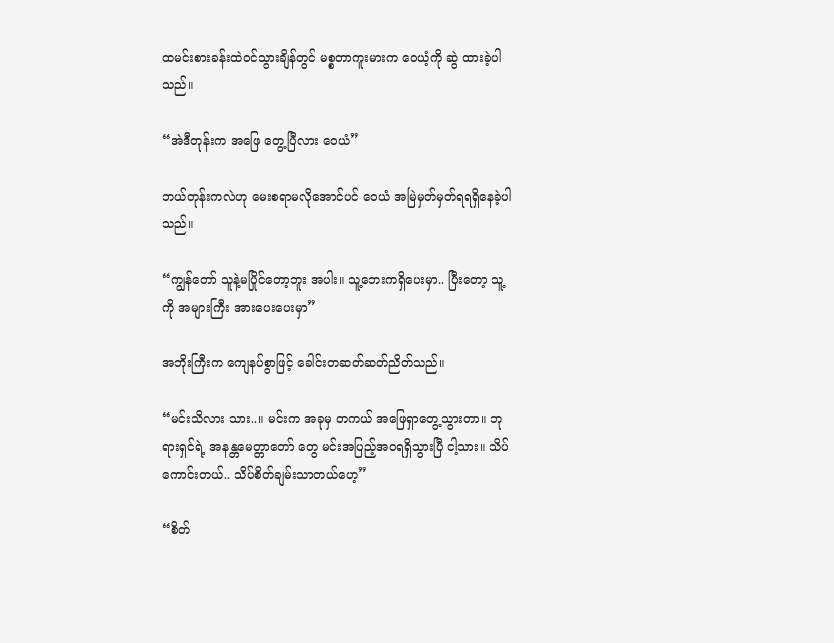ထမင်းစားခန်းထဲဝင်သွားချိန်တွင် မစ္စတာကူးမားက ဝေယံ့ကို ဆွဲ ထားခဲ့ပါသည်။

“အဲဒီတုန်းက အဖြေ တွေ့ပြီလား ဝေယံ”

ဘယ်တုန်းကလဲဟု မေးစရာမလိုအောင်ပင် ဝေယံ အမြဲမှတ်မှတ်ရရရှိနေခဲ့ပါသည်။

“ကျွန်တော် သူနဲ့မပြိုင်တော့ဘူး အပါး။ သူ့ဘေးကရှိပေးမှာ.. ပြီးတော့ သူ့ကို အများကြီး အားပေးပေးမှာ”

အဘိုးကြီးက ကျေနပ်စွာဖြင့် ခေါင်းတဆတ်ဆတ်ညိတ်သည်။

“မင်းသိလား သား..။ မင်းက အခုမှ တကယ် အဖြေရှာတွေ့သွားတာ။ ဘုရားရှင်ရဲ့ အနန္တမေတ္တာတော် တွေ မင်းအပြည့်အဝရရှိသွားပြီ ငါ့သား။ သိပ်ကောင်းတယ်.. သိပ်စိတ်ချမ်းသာတယ်ဟေ့”

“စိတ်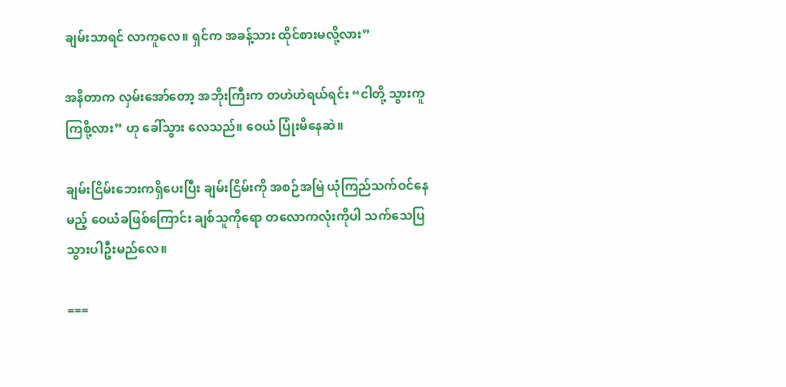ချမ်းသာရင် လာကူလေ။ ရှင်က အခန့်သား ထိုင်စားမလို့လား”

အနိတာက လှမ်းအော်တော့ အဘိုးကြီးက တဟဲဟဲရယ်ရင်း “ငါတို့ သွားကူကြစို့လား” ဟု ခေါ်သွား လေသည်။ ဝေယံ ပြုံးမိနေဆဲ။

ချမ်းငြိမ်းဘေးကရှိပေးပြီး ချမ်းငြိမ်းကို အစဉ်အမြဲ ယုံကြည်သက်ဝင်နေမည့် ဝေယံခဖြစ်ကြောင်း ချစ်သူကိုရော တလောကလုံးကိုပါ သက်သေပြသွားပါဦးမည်လေ။

===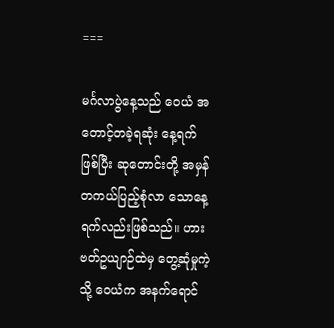===

မင်္ဂလာပွဲနေ့သည် ဝေယံ အတောင့်တခဲ့ရဆုံး နေ့ရက်ဖြစ်ပြီး ဆုတောင်းတို့ အမှန်တကယ်ပြည့်စုံလာ သောနေ့ရက်လည်းဖြစ်သည်။ ဟားဗတ်ဥယျာဉ်ထဲမှ တွေ့ဆုံမှုကဲ့သို့ ဝေယံက အနက်ရောင်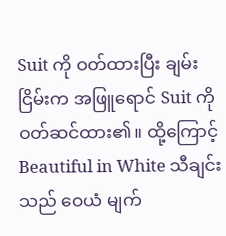Suit ကို ဝတ်ထားပြီး ချမ်းငြိမ်းက အဖြူရောင် Suit ကိုဝတ်ဆင်ထား၏။ ထို့ကြောင့် Beautiful in White သီချင်းသည် ဝေယံ မျက်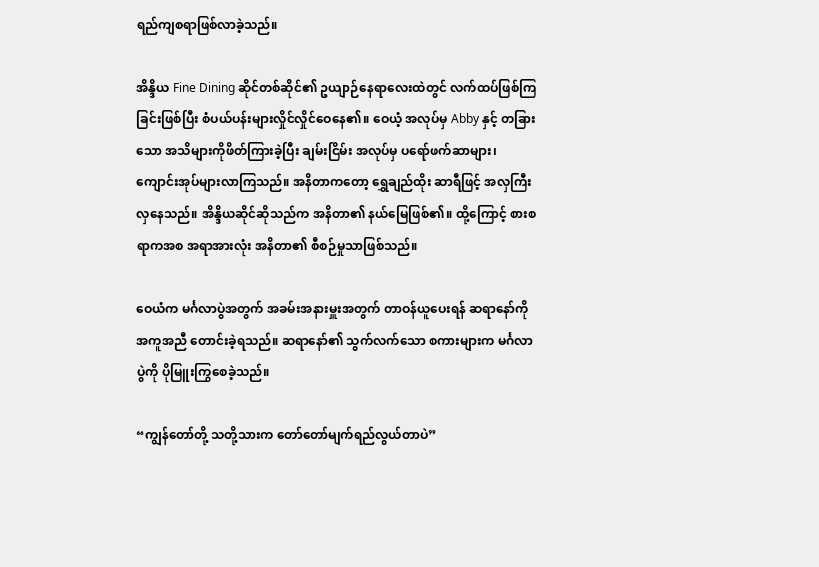ရည်ကျစရာဖြစ်လာခဲ့သည်။

အိန္ဒိယ Fine Dining ဆိုင်တစ်ဆိုင်၏ ဥယျာဉ်နေရာလေးထဲတွင် လက်ထပ်ဖြစ်ကြခြင်းဖြစ်ပြီး စံပယ်ပန်းများလှိုင်လှိုင်ဝေနေ၏။ ဝေယံ့ အလုပ်မှ Abby နှင့် တခြားသော အသိများကိုဖိတ်ကြားခဲ့ပြီး ချမ်းငြိမ်း အလုပ်မှ ပရော်ဖက်ဆာများ၊ ကျောင်းအုပ်များလာကြသည်။ အနိတာကတော့ ရွှေချည်ထိုး ဆာရီဖြင့် အလှကြီးလှနေသည်။ အိန္ဒိယဆိုင်ဆိုသည်က အနိတာ၏ နယ်မြေဖြစ်၏။ ထို့ကြောင့် စားစရာကအစ အရာအားလုံး အနိတာ၏ စီစဉ်မှုသာဖြစ်သည်။

ဝေယံက မင်္ဂလာပွဲအတွက် အခမ်းအနားမှူးအတွက် တာဝန်ယူပေးရန် ဆရာနော်ကို အကူအညီ တောင်းခဲ့ရသည်။ ဆရာနော်၏ သွက်လက်သော စကားများက မင်္ဂလာပွဲကို ပိုမြူးကြွစေခဲ့သည်။

“ကျွန်တော်တို့ သတို့သားက တော်တော်မျက်ရည်လွယ်တာပဲ”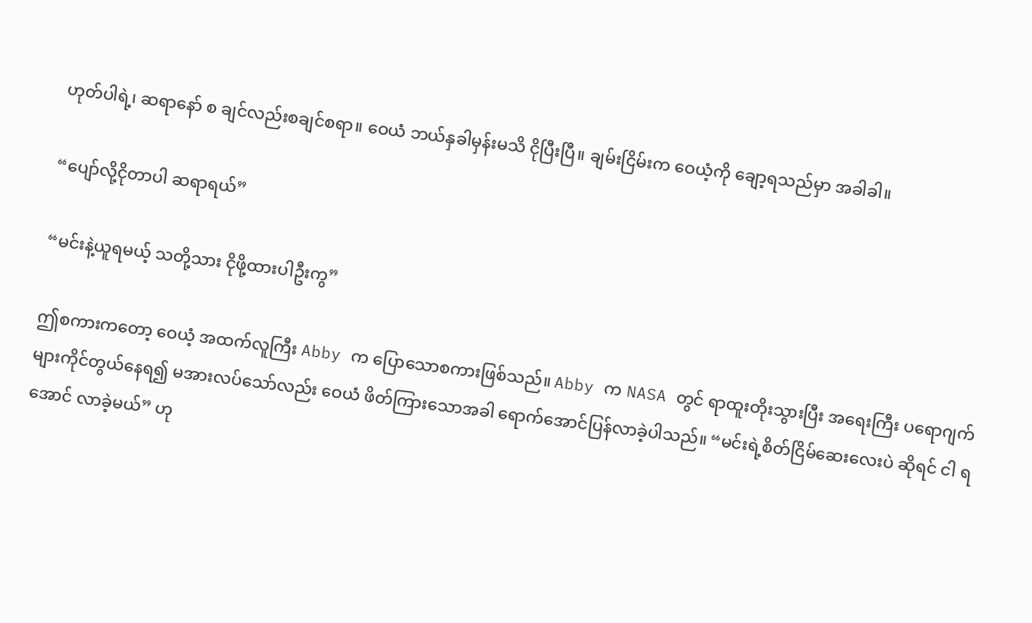ဟုတ်ပါရဲ့၊ ဆရာနော် စ ချင်လည်းစချင်စရာ။ ဝေယံ ဘယ်နှခါမှန်းမသိ ငိုပြီးပြီ။ ချမ်းငြိမ်းက ဝေယံ့ကို ချော့ရသည်မှာ အခါခါ။

“ပျော်လို့ငိုတာပါ ဆရာရယ်”

“မင်းနဲ့ယူရမယ့် သတို့သား ငိုဖို့ထားပါဦးကွ”

ဤစကားကတော့ ဝေယံ့ အထက်လူကြီး Abby က ပြောသောစကားဖြစ်သည်။ Abby က NASA တွင် ရာထူးတိုးသွားပြီး အရေးကြီး ပရောဂျက်များကိုင်တွယ်နေရ၍ မအားလပ်သော်လည်း ဝေယံ ဖိတ်ကြားသောအခါ ရောက်အောင်ပြန်လာခဲ့ပါသည်။ “မင်းရဲ့စိတ်ငြိမ်ဆေးလေးပဲ ဆိုရင် ငါ ရအောင် လာခဲ့မယ်” ဟု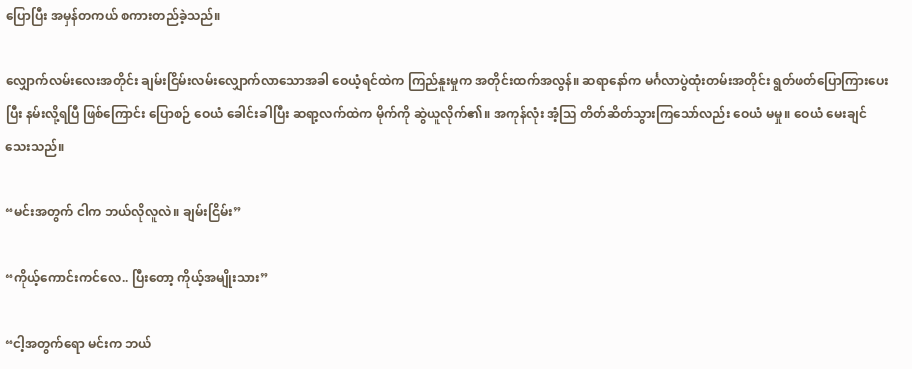ပြောပြီး အမှန်တကယ် စကားတည်ခဲ့သည်။

လျှောက်လမ်းလေးအတိုင်း ချမ်းငြိမ်းလမ်းလျှောက်လာသောအခါ ဝေယံ့ရင်ထဲက ကြည်နူးမှုက အတိုင်းထက်အလွန်။ ဆရာနော်က မင်္ဂလာပွဲထုံးတမ်းအတိုင်း ရွတ်ဖတ်ပြောကြားပေးပြီး နမ်းလို့ရပြီ ဖြစ်ကြောင်း ပြောစဉ် ဝေယံ ခေါင်းခါပြီး ဆရာ့လက်ထဲက မိုက်ကို ဆွဲယူလိုက်၏။ အကုန်လုံး အံ့သြ တိတ်ဆိတ်သွားကြသော်လည်း ဝေယံ မမှု။ ဝေယံ မေးချင်သေးသည်။

“မင်းအတွက် ငါက ဘယ်လိုလူလဲ။ ချမ်းငြိမ်း”

“ကိုယ့်ကောင်းကင်လေ.. ပြီးတော့ ကိုယ့်အမျိုးသား”

“ငါ့အတွက်ရော မင်းက ဘယ်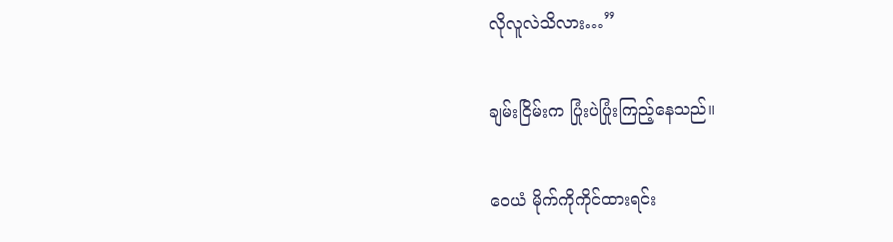လိုလူလဲသိလား…”

ချမ်းငြိမ်းက ပြုံးပဲပြုံးကြည့်နေသည်။

ဝေယံ မိုက်ကိုကိုင်ထားရင်း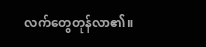လက်တွေတုန်လာ၏။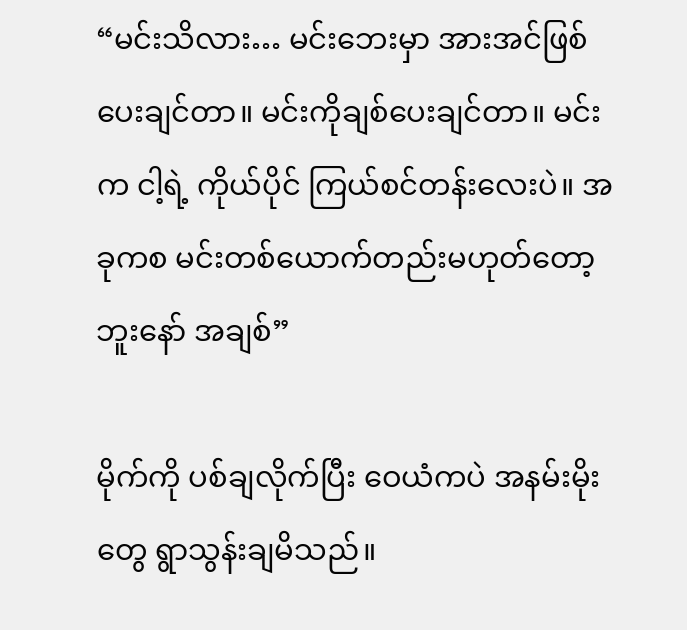“မင်းသိလား… မင်းဘေးမှာ အားအင်ဖြစ်ပေးချင်တာ။ မင်းကိုချစ်ပေးချင်တာ။ မင်းက ငါ့ရဲ့ ကိုယ်ပိုင် ကြယ်စင်တန်းလေးပဲ။ အခုကစ မင်းတစ်ယောက်တည်းမဟုတ်တော့ဘူးနော် အချစ်”

မိုက်ကို ပစ်ချလိုက်ပြီး ဝေယံကပဲ အနမ်းမိုးတွေ ရွာသွန်းချမိသည်။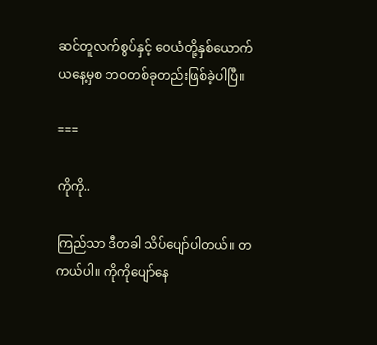ဆင်တူလက်စွပ်နှင့် ဝေယံတို့နှစ်ယောက် ယနေ့မှစ ဘဝတစ်ခုတည်းဖြစ်ခဲ့ပါပြီ။

===

ကိုကို..

ကြည်သာ ဒီတခါ သိပ်ပျော်ပါတယ်။ တကယ်ပါ။ ကိုကိုပျော်နေ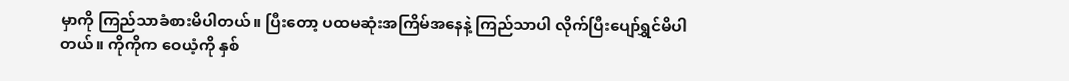မှာကို ကြည်သာခံစားမိပါတယ်။ ပြီးတော့ ပထမဆုံးအကြိမ်အနေနဲ့ ကြည်သာပါ လိုက်ပြီးပျော်ရွှင်မိပါတယ်။ ကိုကိုက ဝေယံ့ကို နှစ်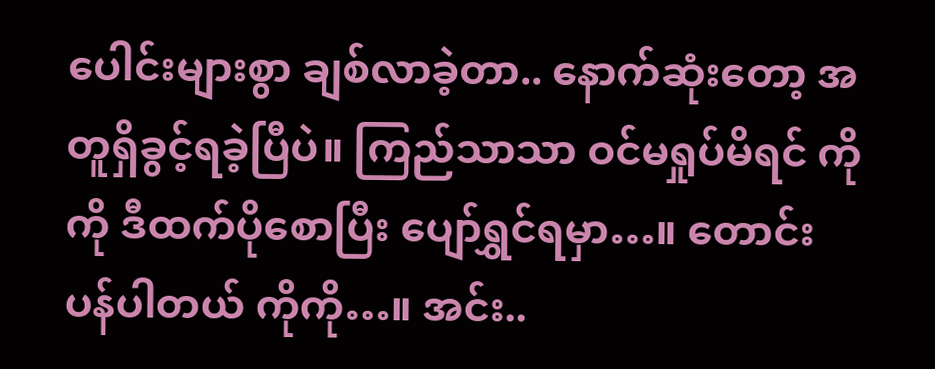ပေါင်းများစွာ ချစ်လာခဲ့တာ.. နောက်ဆုံးတော့ အတူရှိခွင့်ရခဲ့ပြီပဲ။ ကြည်သာသာ ဝင်မရှုပ်မိရင် ကိုကို ဒီထက်ပိုစောပြီး ပျော်ရွှင်ရမှာ…။ တောင်းပန်ပါတယ် ကိုကို…။ အင်း..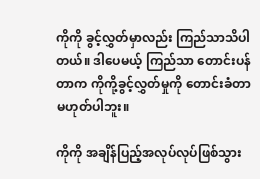ကိုကို ခွင့်လွှတ်မှာလည်း ကြည်သာသိပါတယ်။ ဒါပေမယ့် ကြည်သာ တောင်းပန်တာက ကိုကို့ခွင့်လွှတ်မှုကို တောင်းခံတာ မဟုတ်ပါဘူး။

ကိုကို အချိန်ပြည့်အလုပ်လုပ်ဖြစ်သွား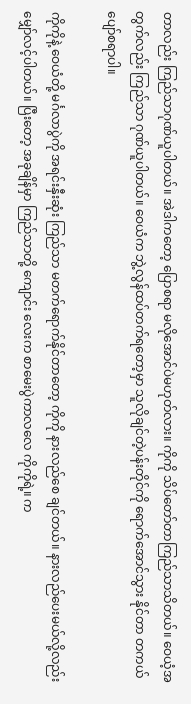တာလည်း ကြည်သာဂုဏ်ယူပါတယ်။ အဲဒါကတော့ ပြောစရာ မလိုအောင်ပဲမဟုတ်လား။ ကိုကို သိပ်တော်တာကြည်သာသိတယ်။ ဝေယံ့အတွက်လည်း ကြည်သာ ဂုဏ်ယူပါတယ်။ ဝေယံက ဘွဲ့လွန်ထပ်တက်ရတော့မှာ သူလိုချင်တဲ့ပန်းတိုင်ကို ရောက်အောင်သွား နိုင်တာ တကယ်ပျော်စရာပါ။

ကိုကိုနဲ့ ဝေယံတို့ မင်္ဂလာပွဲကို အရင်းနှီးဆုံး ကြည်သာ မတက်ရောက်နိုင်တာတော့ ကိုကို နားလည်စေ ချင်တယ်။ နားလည်ပေးမယ်လို့လည်းမျှော်လင့်ပါတယ်။ ပြီးတော့ အခုချိန်မှာ ကြည်သာတို့ ကျောင်း လေးက စာမေးပွဲကာလလေ ကိုကိုရဲ့။ က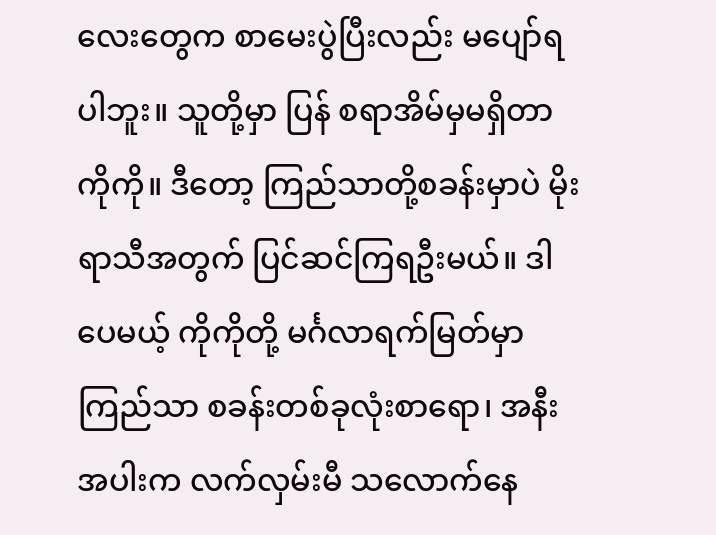လေးတွေက စာမေးပွဲပြီးလည်း မပျော်ရပါဘူး။ သူတို့မှာ ပြန် စရာအိမ်မှမရှိတာ ကိုကို။ ဒီတော့ ကြည်သာတို့စခန်းမှာပဲ မိုးရာသီအတွက် ပြင်ဆင်ကြရဦးမယ်။ ဒါပေမယ့် ကိုကိုတို့ မင်္ဂလာရက်မြတ်မှာ ကြည်သာ စခန်းတစ်ခုလုံးစာရော၊ အနီးအပါးက လက်လှမ်းမီ သလောက်နေ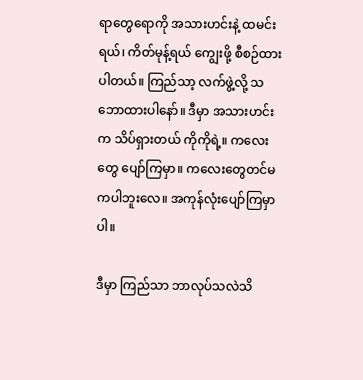ရာတွေရောကို အသားဟင်းနဲ့ ထမင်းရယ်၊ ကိတ်မုန့်ရယ် ကျွေးဖို့ စီစဉ်ထားပါတယ်။ ကြည်သာ့ လက်ဖွဲ့လို့ သဘောထားပါနော်။ ဒီမှာ အသားဟင်းက သိပ်ရှားတယ် ကိုကိုရဲ့။ ကလေးတွေ ပျော်ကြမှာ။ ကလေးတွေတင်မကပါဘူးလေ။ အကုန်လုံးပျော်ကြမှာပါ။

ဒီမှာ ကြည်သာ ဘာလုပ်သလဲသိ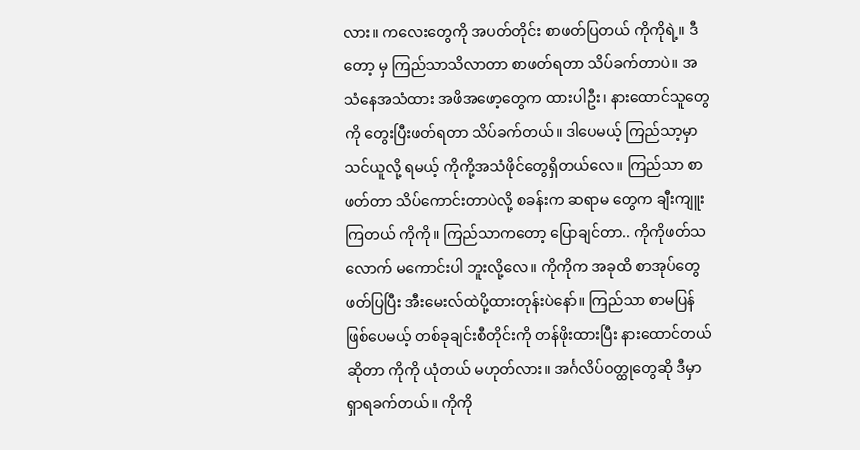လား။ ကလေးတွေကို အပတ်တိုင်း စာဖတ်ပြတယ် ကိုကိုရဲ့။ ဒီတော့ မှ ကြည်သာသိလာတာ စာဖတ်ရတာ သိပ်ခက်တာပဲ။ အသံနေအသံထား အဖိအဖော့တွေက ထားပါဦး၊ နားထောင်သူတွေကို တွေးပြီးဖတ်ရတာ သိပ်ခက်တယ်။ ဒါပေမယ့် ကြည်သာ့မှာသင်ယူလို့ ရမယ့် ကိုကို့အသံဖိုင်တွေရှိတယ်လေ။ ကြည်သာ စာဖတ်တာ သိပ်ကောင်းတာပဲလို့ စခန်းက ဆရာမ တွေက ချီးကျူးကြတယ် ကိုကို။ ကြည်သာကတော့ ပြောချင်တာ.. ကိုကိုဖတ်သလောက် မကောင်းပါ ဘူးလို့လေ။ ကိုကိုက အခုထိ စာအုပ်တွေဖတ်ပြပြီး အီးမေးလ်ထဲပို့ထားတုန်းပဲနော်။ ကြည်သာ စာမပြန်ဖြစ်ပေမယ့် တစ်ခုချင်းစီတိုင်းကို တန်ဖိုးထားပြီး နားထောင်တယ်ဆိုတာ ကိုကို ယုံတယ် မဟုတ်လား။ အင်္ဂလိပ်ဝတ္ထုတွေဆို ဒီမှာရှာရခက်တယ်။ ကိုကို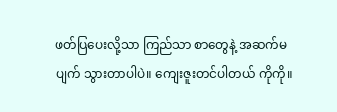ဖတ်ပြပေးလို့သာ ကြည်သာ စာတွေနဲ့ အဆက်မပျက် သွားတာပါပဲ။ ကျေးဇူးတင်ပါတယ် ကိုကို။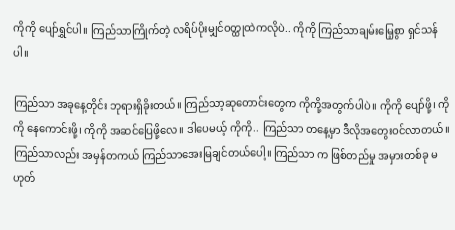ကိုကို ပျော်ရွှင်ပါ။ ကြည်သာကြိုက်တဲ့ လရိပ်ပိုးမျှင်ဝတ္ထုထဲကလိုပဲ.. ကိုကို ကြည်သာချမ်းမြေ့စွာ ရှင်သန်ပါ။

ကြည်သာ အခုနေ့တိုင်း ဘုရားရှိခိုးတယ်။ ကြည်သာ့ဆုတောင်းတွေက ကိုကို့အတွက်ပါပဲ။ ကိုကို ပျော်ဖို့၊ ကိုကို နေကောင်းဖို့၊ ကိုကို အဆင်ပြေဖို့လေ။ ဒါပေမယ့် ကိုကို.. ကြည်သာ တနေ့မှာ ဒီလိုအတွေးဝင်လာတယ်။ ကြည်သာလည်း အမှန်တကယ် ကြည်သာအေးမြချင်တယ်ပေါ့။ ကြည်သာ က ဖြစ်တည်မှု အမှားတစ်ခု မဟုတ်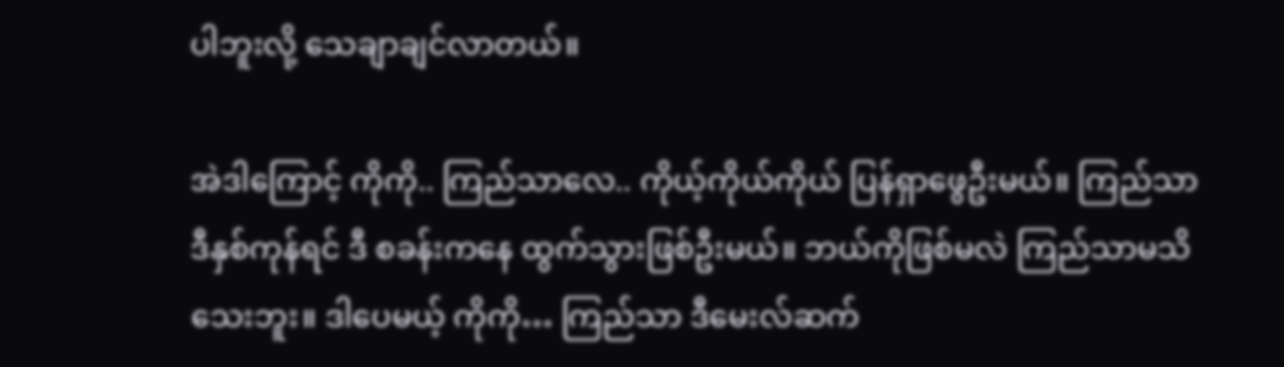ပါဘူးလို့ သေချာချင်လာတယ်။

အဲဒါကြောင့် ကိုကို.. ကြည်သာလေ.. ကိုယ့်ကိုယ်ကိုယ် ပြန်ရှာဖွေဦးမယ်။ ကြည်သာ ဒီနှစ်ကုန်ရင် ဒီ စခန်းကနေ ထွက်သွားဖြစ်ဦးမယ်။ ဘယ်ကိုဖြစ်မလဲ ကြည်သာမသိသေးဘူး။ ဒါပေမယ့် ကိုကို… ကြည်သာ ဒီမေးလ်ဆက်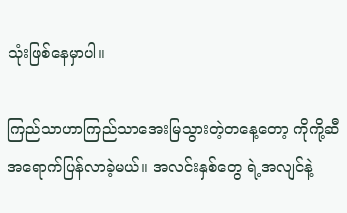သုံးဖြစ်နေမှာပါ။

ကြည်သာဟာကြည်သာအေးမြသွားတဲ့တနေ့တော့ ကိုကို့ဆီ အရောက်ပြန်လာခဲ့မယ်။ အလင်းနှစ်တွေ ရဲ့အလျင်နဲ့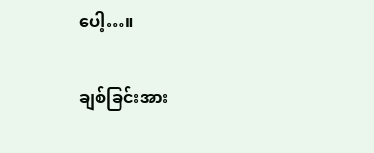ပေါ့…။

ချစ်ခြင်းအား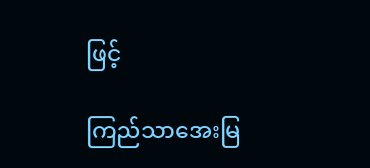ဖြင့်

ကြည်သာအေးမြ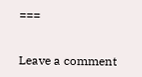===


Leave a comment